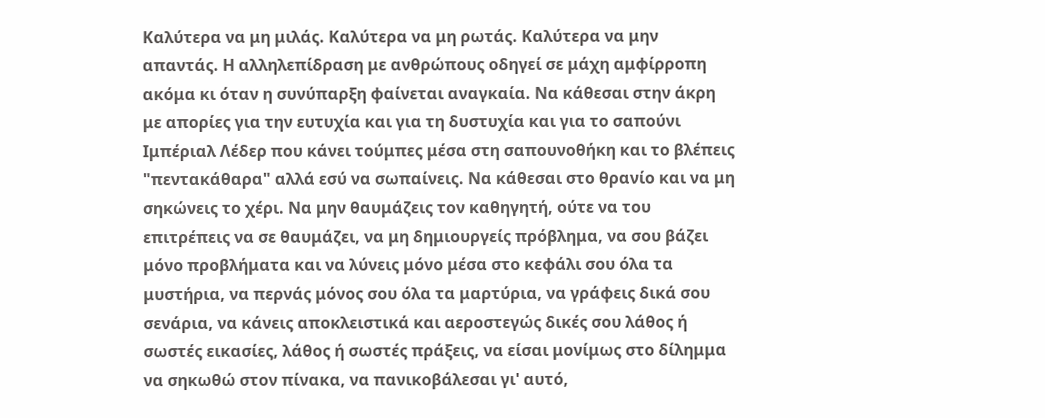Καλύτερα να μη μιλάς. Καλύτερα να μη ρωτάς. Καλύτερα να μην απαντάς. Η αλληλεπίδραση με ανθρώπους οδηγεί σε μάχη αμφίρροπη ακόμα κι όταν η συνύπαρξη φαίνεται αναγκαία. Να κάθεσαι στην άκρη με απορίες για την ευτυχία και για τη δυστυχία και για το σαπούνι Ιμπέριαλ Λέδερ που κάνει τούμπες μέσα στη σαπουνοθήκη και το βλέπεις "πεντακάθαρα" αλλά εσύ να σωπαίνεις. Να κάθεσαι στο θρανίο και να μη σηκώνεις το χέρι. Να μην θαυμάζεις τον καθηγητή, ούτε να του επιτρέπεις να σε θαυμάζει, να μη δημιουργείς πρόβλημα, να σου βάζει μόνο προβλήματα και να λύνεις μόνο μέσα στο κεφάλι σου όλα τα μυστήρια, να περνάς μόνος σου όλα τα μαρτύρια, να γράφεις δικά σου σενάρια, να κάνεις αποκλειστικά και αεροστεγώς δικές σου λάθος ή σωστές εικασίες, λάθος ή σωστές πράξεις, να είσαι μονίμως στο δίλημμα να σηκωθώ στον πίνακα, να πανικοβάλεσαι γι' αυτό,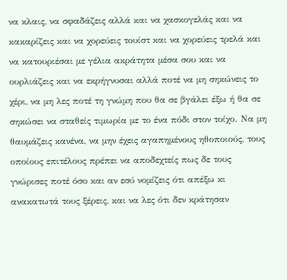να κλαις, να σφαδάζεις αλλά και να χασκογελάς και να κακαρίζεις και να χορεύεις τουίστ και να χορεύεις τρελά και να κατουριέσαι με γέλια ακράτητα μέσα σου και να ουρλιάζεις και να εκρήγνυσαι αλλά ποτέ να μη σηκώνεις το χέρι, να μη λες ποτέ τη γνώμη που θα σε βγάλει έξω ή θα σε σηκώσει να σταθείς τιμωρία με το ένα πόδι στον τοίχο. Να μη θαυμάζεις κανένα, να μην έχεις αγαπημένους ηθοποιούς, τους οποίους επιτέλους πρέπει να αποδεχτείς πως δε τους γνώρισες ποτέ όσο και αν εσύ νομίζεις ότι απέξω κι ανακατωτά τους ξέρεις, και να λες ότι δεν κράτησαν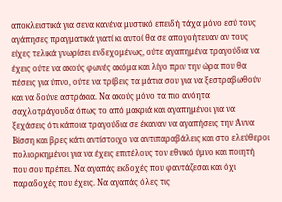αποκλειστικά για σενα κανένα μυστικό επειδή τάχα μόνο εσύ τους αγάπησες πραγματικά γιατί κι αυτοί θα σε απογοήτευαν αν τους είχες τελικά γνωρίσει ενδεχομένως, ούτε αγαπημένα τραγούδια να έχεις ούτε να ακούς φωνές ακόμα και λίγο πριν την ώρα που θα πέσεις για ύπνο, ούτε να τρίβεις τα μάτια σου για να ξεστραβωθούν και να δούνε αστράκια. Να ακούς μόνο τα πιο ανόητα σαχλοτράγουδα όπως το από μακριά και αγαπημένοι για να ξεχάσεις ότι κάποια τραγούδια σε έκαναν να αγαπήσεις την Άννα Βίσση και βρες κάτι αντίστοιχο να αντιπαραβάλεις και στο ελεύθεροι πολιορκημένοι για να έχεις επιτέλους τον εθνικό ύμνο και ποιητή που σου πρέπει. Να αγαπάς εκδοχές που φαντάζεσαι και όχι παραδοχές που έχεις. Να αγαπάς όλες τις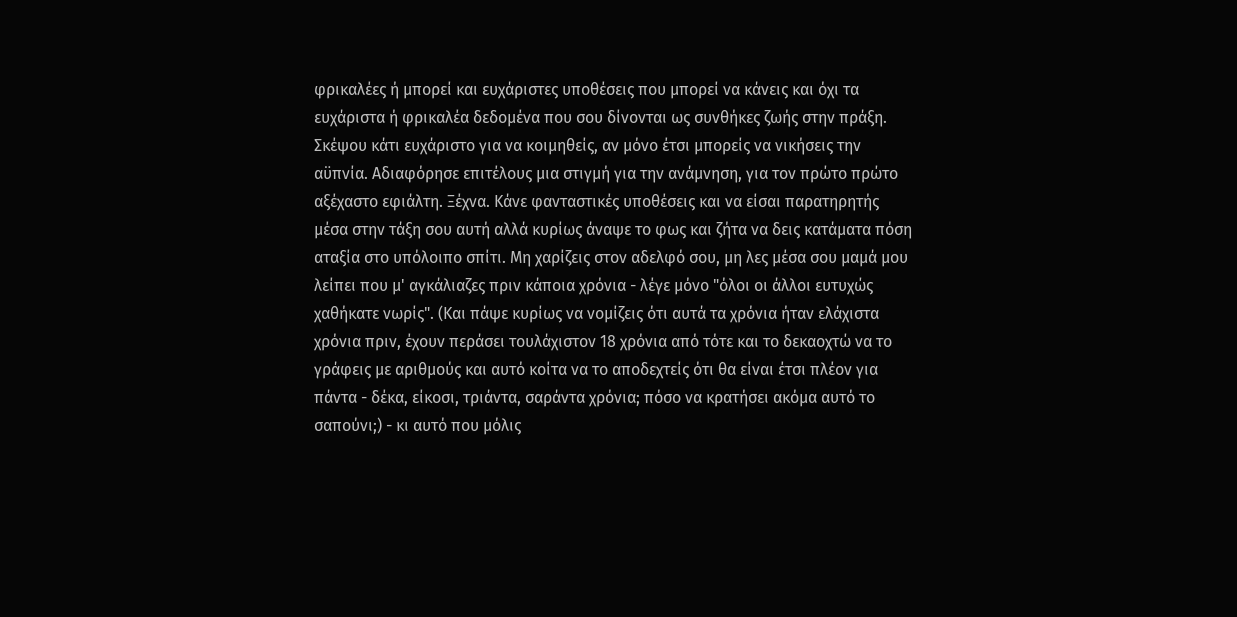φρικαλέες ή μπορεί και ευχάριστες υποθέσεις που μπορεί να κάνεις και όχι τα ευχάριστα ή φρικαλέα δεδομένα που σου δίνονται ως συνθήκες ζωής στην πράξη. Σκέψου κάτι ευχάριστο για να κοιμηθείς, αν μόνο έτσι μπορείς να νικήσεις την αϋπνία. Αδιαφόρησε επιτέλους μια στιγμή για την ανάμνηση, για τον πρώτο πρώτο αξέχαστο εφιάλτη. Ξέχνα. Κάνε φανταστικές υποθέσεις και να είσαι παρατηρητής μέσα στην τάξη σου αυτή αλλά κυρίως άναψε το φως και ζήτα να δεις κατάματα πόση αταξία στο υπόλοιπο σπίτι. Μη χαρίζεις στον αδελφό σου, μη λες μέσα σου μαμά μου λείπει που μ' αγκάλιαζες πριν κάποια χρόνια - λέγε μόνο "όλοι οι άλλοι ευτυχώς χαθήκατε νωρίς". (Και πάψε κυρίως να νομίζεις ότι αυτά τα χρόνια ήταν ελάχιστα χρόνια πριν, έχουν περάσει τουλάχιστον 18 χρόνια από τότε και το δεκαοχτώ να το γράφεις με αριθμούς και αυτό κοίτα να το αποδεχτείς ότι θα είναι έτσι πλέον για πάντα - δέκα, είκοσι, τριάντα, σαράντα χρόνια; πόσο να κρατήσει ακόμα αυτό το σαπούνι;) - κι αυτό που μόλις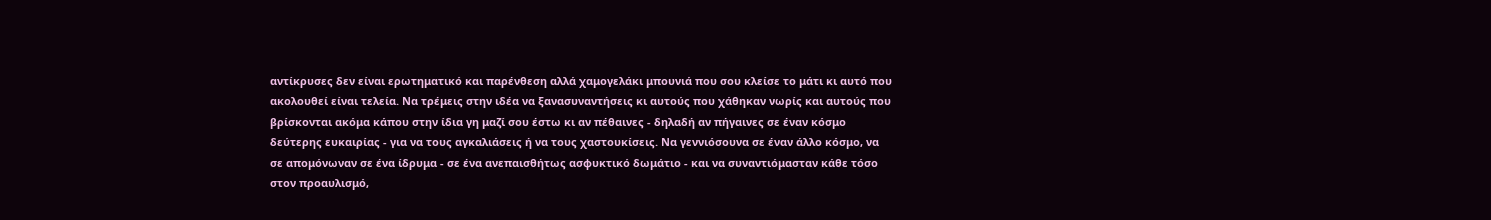αντίκρυσες δεν είναι ερωτηματικό και παρένθεση αλλά χαμογελάκι μπουνιά που σου κλείσε το μάτι κι αυτό που ακολουθεί είναι τελεία. Να τρέμεις στην ιδέα να ξανασυναντήσεις κι αυτούς που χάθηκαν νωρίς και αυτούς που βρίσκονται ακόμα κάπου στην ίδια γη μαζί σου έστω κι αν πέθαινες - δηλαδή αν πήγαινες σε έναν κόσμο δεύτερης ευκαιρίας - για να τους αγκαλιάσεις ή να τους χαστουκίσεις. Να γεννιόσουνα σε έναν άλλο κόσμο, να σε απομόνωναν σε ένα ίδρυμα - σε ένα ανεπαισθήτως ασφυκτικό δωμάτιο - και να συναντιόμασταν κάθε τόσο στον προαυλισμό,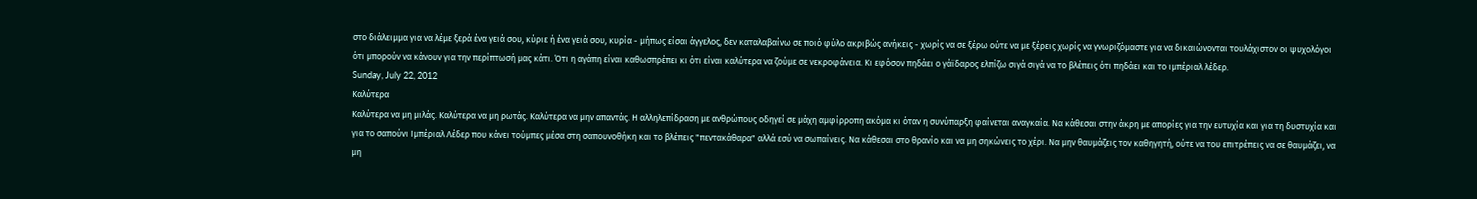στο διάλειμμα για να λέμε ξερά ένα γειά σου, κύριε ή ένα γειά σου, κυρία - μήπως είσαι άγγελος, δεν καταλαβαίνω σε ποιό φύλο ακριβώς ανήκεις - χωρίς να σε ξέρω ούτε να με ξέρεις χωρίς να γνωριζόμαστε για να δικαιώνονται τουλάχιστον οι ψυχολόγοι ότι μπορούν να κάνουν για την περίπτωσή μας κάτι. Ότι η αγάπη είναι καθωσπρέπει κι ότι είναι καλύτερα να ζούμε σε νεκροφάνεια. Κι εφόσον πηδάει ο γάϊδαρος ελπίζω σιγά σιγά να το βλέπεις ότι πηδάει και το ιμπέριαλ λέδερ.
Sunday, July 22, 2012
Καλύτερα
Καλύτερα να μη μιλάς. Καλύτερα να μη ρωτάς. Καλύτερα να μην απαντάς. Η αλληλεπίδραση με ανθρώπους οδηγεί σε μάχη αμφίρροπη ακόμα κι όταν η συνύπαρξη φαίνεται αναγκαία. Να κάθεσαι στην άκρη με απορίες για την ευτυχία και για τη δυστυχία και για το σαπούνι Ιμπέριαλ Λέδερ που κάνει τούμπες μέσα στη σαπουνοθήκη και το βλέπεις "πεντακάθαρα" αλλά εσύ να σωπαίνεις. Να κάθεσαι στο θρανίο και να μη σηκώνεις το χέρι. Να μην θαυμάζεις τον καθηγητή, ούτε να του επιτρέπεις να σε θαυμάζει, να μη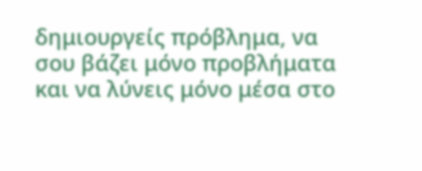δημιουργείς πρόβλημα, να σου βάζει μόνο προβλήματα και να λύνεις μόνο μέσα στο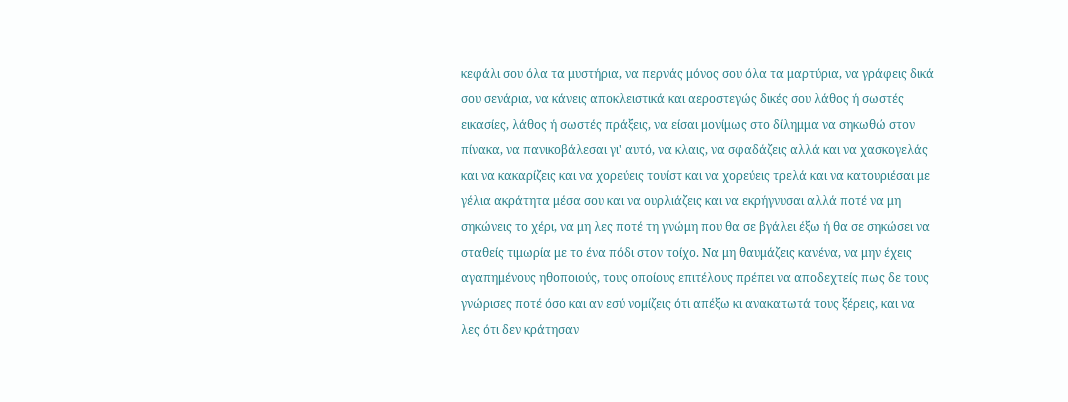κεφάλι σου όλα τα μυστήρια, να περνάς μόνος σου όλα τα μαρτύρια, να γράφεις δικά σου σενάρια, να κάνεις αποκλειστικά και αεροστεγώς δικές σου λάθος ή σωστές εικασίες, λάθος ή σωστές πράξεις, να είσαι μονίμως στο δίλημμα να σηκωθώ στον πίνακα, να πανικοβάλεσαι γι' αυτό, να κλαις, να σφαδάζεις αλλά και να χασκογελάς και να κακαρίζεις και να χορεύεις τουίστ και να χορεύεις τρελά και να κατουριέσαι με γέλια ακράτητα μέσα σου και να ουρλιάζεις και να εκρήγνυσαι αλλά ποτέ να μη σηκώνεις το χέρι, να μη λες ποτέ τη γνώμη που θα σε βγάλει έξω ή θα σε σηκώσει να σταθείς τιμωρία με το ένα πόδι στον τοίχο. Να μη θαυμάζεις κανένα, να μην έχεις αγαπημένους ηθοποιούς, τους οποίους επιτέλους πρέπει να αποδεχτείς πως δε τους γνώρισες ποτέ όσο και αν εσύ νομίζεις ότι απέξω κι ανακατωτά τους ξέρεις, και να λες ότι δεν κράτησαν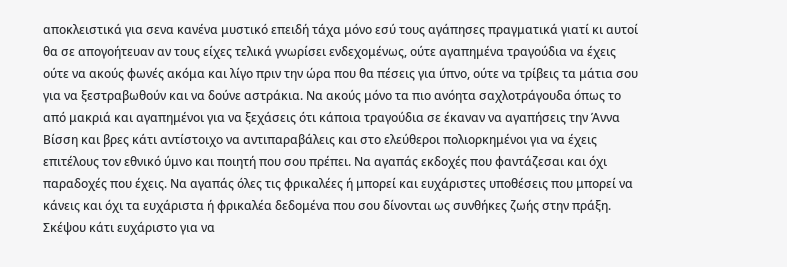αποκλειστικά για σενα κανένα μυστικό επειδή τάχα μόνο εσύ τους αγάπησες πραγματικά γιατί κι αυτοί θα σε απογοήτευαν αν τους είχες τελικά γνωρίσει ενδεχομένως, ούτε αγαπημένα τραγούδια να έχεις ούτε να ακούς φωνές ακόμα και λίγο πριν την ώρα που θα πέσεις για ύπνο, ούτε να τρίβεις τα μάτια σου για να ξεστραβωθούν και να δούνε αστράκια. Να ακούς μόνο τα πιο ανόητα σαχλοτράγουδα όπως το από μακριά και αγαπημένοι για να ξεχάσεις ότι κάποια τραγούδια σε έκαναν να αγαπήσεις την Άννα Βίσση και βρες κάτι αντίστοιχο να αντιπαραβάλεις και στο ελεύθεροι πολιορκημένοι για να έχεις επιτέλους τον εθνικό ύμνο και ποιητή που σου πρέπει. Να αγαπάς εκδοχές που φαντάζεσαι και όχι παραδοχές που έχεις. Να αγαπάς όλες τις φρικαλέες ή μπορεί και ευχάριστες υποθέσεις που μπορεί να κάνεις και όχι τα ευχάριστα ή φρικαλέα δεδομένα που σου δίνονται ως συνθήκες ζωής στην πράξη. Σκέψου κάτι ευχάριστο για να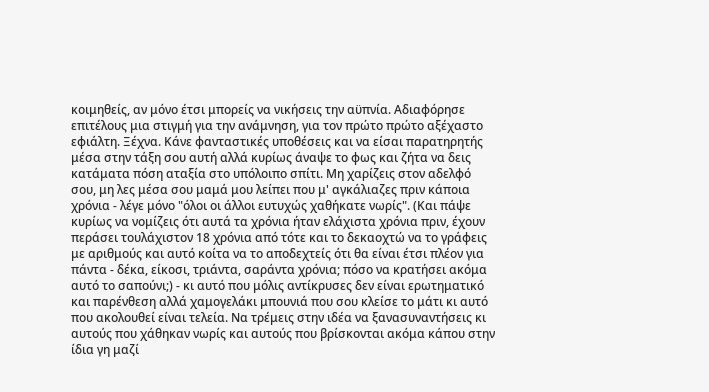κοιμηθείς, αν μόνο έτσι μπορείς να νικήσεις την αϋπνία. Αδιαφόρησε επιτέλους μια στιγμή για την ανάμνηση, για τον πρώτο πρώτο αξέχαστο εφιάλτη. Ξέχνα. Κάνε φανταστικές υποθέσεις και να είσαι παρατηρητής μέσα στην τάξη σου αυτή αλλά κυρίως άναψε το φως και ζήτα να δεις κατάματα πόση αταξία στο υπόλοιπο σπίτι. Μη χαρίζεις στον αδελφό σου, μη λες μέσα σου μαμά μου λείπει που μ' αγκάλιαζες πριν κάποια χρόνια - λέγε μόνο "όλοι οι άλλοι ευτυχώς χαθήκατε νωρίς". (Και πάψε κυρίως να νομίζεις ότι αυτά τα χρόνια ήταν ελάχιστα χρόνια πριν, έχουν περάσει τουλάχιστον 18 χρόνια από τότε και το δεκαοχτώ να το γράφεις με αριθμούς και αυτό κοίτα να το αποδεχτείς ότι θα είναι έτσι πλέον για πάντα - δέκα, είκοσι, τριάντα, σαράντα χρόνια; πόσο να κρατήσει ακόμα αυτό το σαπούνι;) - κι αυτό που μόλις αντίκρυσες δεν είναι ερωτηματικό και παρένθεση αλλά χαμογελάκι μπουνιά που σου κλείσε το μάτι κι αυτό που ακολουθεί είναι τελεία. Να τρέμεις στην ιδέα να ξανασυναντήσεις κι αυτούς που χάθηκαν νωρίς και αυτούς που βρίσκονται ακόμα κάπου στην ίδια γη μαζί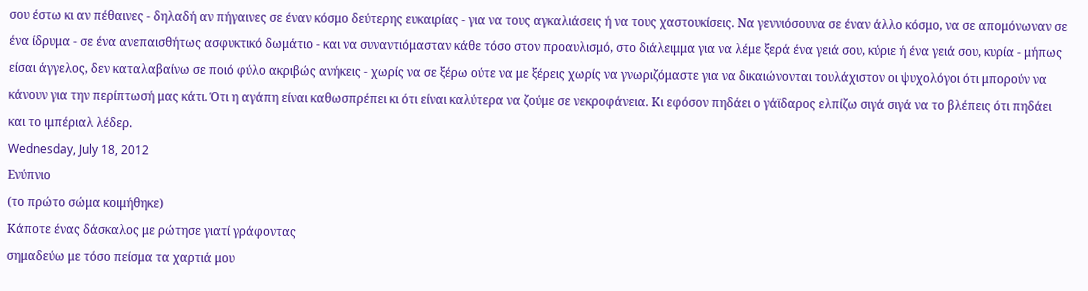σου έστω κι αν πέθαινες - δηλαδή αν πήγαινες σε έναν κόσμο δεύτερης ευκαιρίας - για να τους αγκαλιάσεις ή να τους χαστουκίσεις. Να γεννιόσουνα σε έναν άλλο κόσμο, να σε απομόνωναν σε ένα ίδρυμα - σε ένα ανεπαισθήτως ασφυκτικό δωμάτιο - και να συναντιόμασταν κάθε τόσο στον προαυλισμό, στο διάλειμμα για να λέμε ξερά ένα γειά σου, κύριε ή ένα γειά σου, κυρία - μήπως είσαι άγγελος, δεν καταλαβαίνω σε ποιό φύλο ακριβώς ανήκεις - χωρίς να σε ξέρω ούτε να με ξέρεις χωρίς να γνωριζόμαστε για να δικαιώνονται τουλάχιστον οι ψυχολόγοι ότι μπορούν να κάνουν για την περίπτωσή μας κάτι. Ότι η αγάπη είναι καθωσπρέπει κι ότι είναι καλύτερα να ζούμε σε νεκροφάνεια. Κι εφόσον πηδάει ο γάϊδαρος ελπίζω σιγά σιγά να το βλέπεις ότι πηδάει και το ιμπέριαλ λέδερ.
Wednesday, July 18, 2012
Ενύπνιο
(το πρώτο σώμα κοιμήθηκε)
Κάποτε ένας δάσκαλος με ρώτησε γιατί γράφοντας
σημαδεύω με τόσο πείσμα τα χαρτιά μου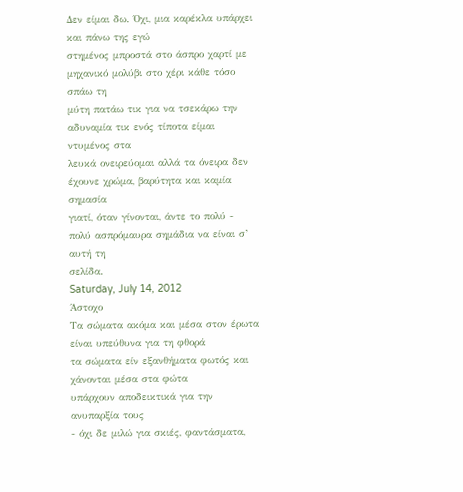Δεν είμαι δω. Όχι, μια καρέκλα υπάρχει και πάνω της εγώ
στημένος μπροστά στο άσπρο χαρτί με μηχανικό μολύβι στο χέρι κάθε τόσο σπάω τη
μύτη πατάω τικ για να τσεκάρω την αδυναμία τικ ενός τίποτα είμαι ντυμένος στα
λευκά ονειρεύομαι αλλά τα όνειρα δεν έχουνε χρώμα, βαρύτητα και καμία σημασία
γιατί, όταν γίνονται, άντε το πολύ - πολύ ασπρόμαυρα σημάδια να είναι σ’ αυτή τη
σελίδα.
Saturday, July 14, 2012
Άστοχο
Τα σώματα ακόμα και μέσα στον έρωτα είναι υπεύθυνα για τη φθορά
τα σώματα είν εξανθήματα φωτός και χάνονται μέσα στα φώτα
υπάρχουν αποδεικτικά για την ανυπαρξία τους
- όχι δε μιλώ για σκιές, φαντάσματα,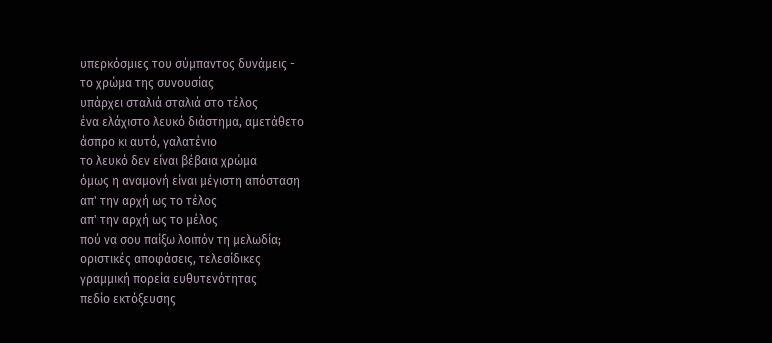υπερκόσμιες του σύμπαντος δυνάμεις -
το χρώμα της συνουσίας
υπάρχει σταλιά σταλιά στο τέλος
ένα ελάχιστο λευκό διάστημα, αμετάθετο
άσπρο κι αυτό, γαλατένιο
το λευκό δεν είναι βέβαια χρώμα
όμως η αναμονή είναι μέγιστη απόσταση
απ' την αρχή ως το τέλος
απ' την αρχή ως το μέλος
πού να σου παίξω λοιπόν τη μελωδία;
οριστικές αποφάσεις, τελεσίδικες
γραμμική πορεία ευθυτενότητας
πεδίο εκτόξευσης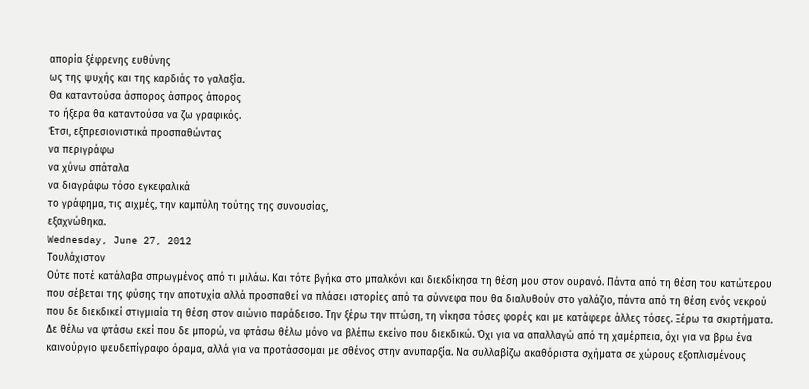απορία ξέφρενης ευθύνης
ως της ψυχής και της καρδιάς το γαλαξία.
Θα καταντούσα άσπορος άσπρος άπορος
το ήξερα θα καταντούσα να ζω γραφικός.
Έτσι, εξπρεσιονιστικά προσπαθώντας
να περιγράφω
να χύνω σπάταλα
να διαγράφω τόσο εγκεφαλικά
το γράφημα, τις αιχμές, την καμπύλη τούτης της συνουσίας,
εξαχνώθηκα.
Wednesday, June 27, 2012
Τουλάχιστον
Ούτε ποτέ κατάλαβα σπρωγμένος από τι μιλάω. Και τότε βγήκα στο μπαλκόνι και διεκδίκησα τη θέση μου στον ουρανό. Πάντα από τη θέση του κατώτερου που σέβεται της φύσης την αποτυχία αλλά προσπαθεί να πλάσει ιστορίες από τα σύννεφα που θα διαλυθούν στο γαλάζιο, πάντα από τη θέση ενός νεκρού που δε διεκδικεί στιγμιαία τη θέση στον αιώνιο παράδεισο. Την ξέρω την πτώση, τη νίκησα τόσες φορές και με κατάφερε άλλες τόσες. Ξέρω τα σκιρτήματα. Δε θέλω να φτάσω εκεί που δε μπορώ, να φτάσω θέλω μόνο να βλέπω εκείνο που διεκδικώ. Όχι για να απαλλαγώ από τη χαμέρπεια, όχι για να βρω ένα καινούργιο ψευδεπίγραφο όραμα, αλλά για να προτάσσομαι με σθένος στην ανυπαρξία. Να συλλαβίζω ακαθόριστα σχήματα σε χώρους εξοπλισμένους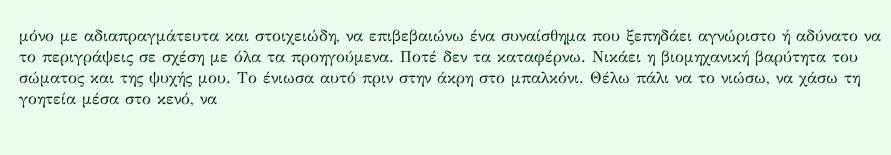μόνο με αδιαπραγμάτευτα και στοιχειώδη, να επιβεβαιώνω ένα συναίσθημα που ξεπηδάει αγνώριστο ή αδύνατο να το περιγράψεις σε σχέση με όλα τα προηγούμενα. Ποτέ δεν τα καταφέρνω. Νικάει η βιομηχανική βαρύτητα του σώματος και της ψυχής μου. Το ένιωσα αυτό πριν στην άκρη στο μπαλκόνι. Θέλω πάλι να το νιώσω, να χάσω τη γοητεία μέσα στο κενό, να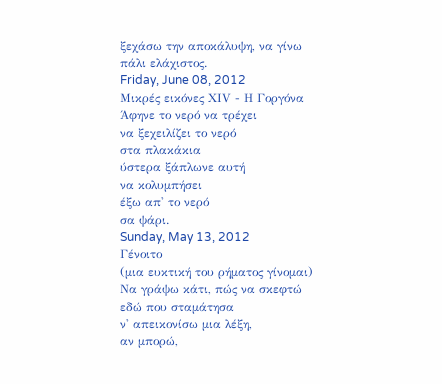ξεχάσω την αποκάλυψη, να γίνω πάλι ελάχιστος.
Friday, June 08, 2012
Μικρές εικόνες ΧΙV - Η Γοργόνα
Άφηνε το νερό να τρέχει
να ξεχειλίζει το νερό
στα πλακάκια
ύστερα ξάπλωνε αυτή
να κολυμπήσει
έξω απ' το νερό
σα ψάρι.
Sunday, May 13, 2012
Γένοιτο
(μια ευκτική του ρήματος γίνομαι)
Να γράψω κάτι, πώς να σκεφτώ
εδώ που σταμάτησα
ν' απεικονίσω μια λέξη,
αν μπορώ,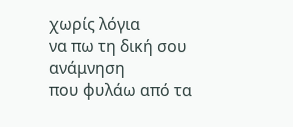χωρίς λόγια
να πω τη δική σου ανάμνηση
που φυλάω από τα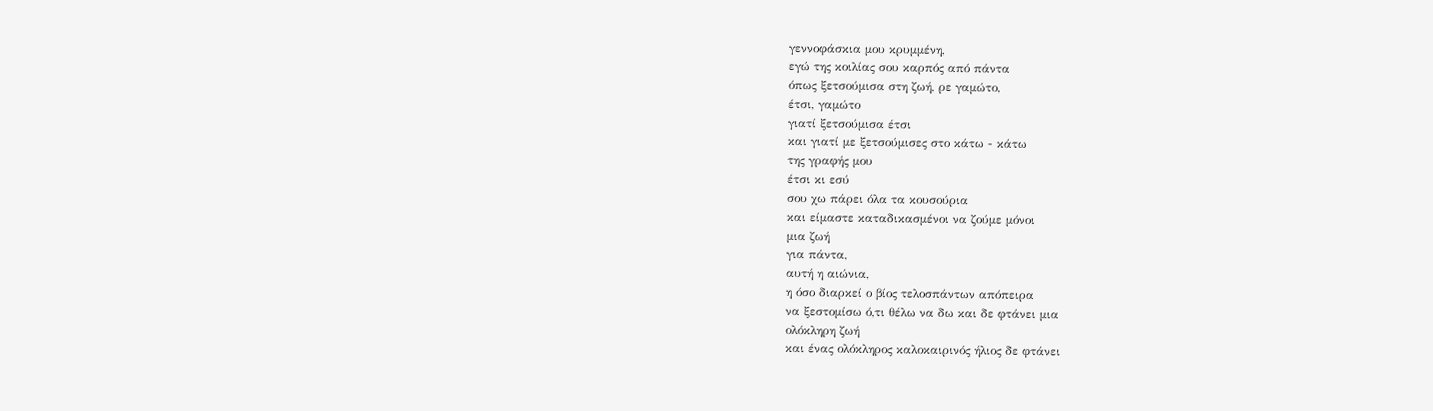γεννοφάσκια μου κρυμμένη,
εγώ της κοιλίας σου καρπός από πάντα
όπως ξετσούμισα στη ζωή, ρε γαμώτο,
έτσι, γαμώτο
γιατί ξετσούμισα έτσι
και γιατί με ξετσούμισες στο κάτω - κάτω
της γραφής μου
έτσι κι εσύ
σου χω πάρει όλα τα κουσούρια
και είμαστε καταδικασμένοι να ζούμε μόνοι
μια ζωή
για πάντα,
αυτή η αιώνια,
η όσο διαρκεί ο βίος τελοσπάντων απόπειρα
να ξεστομίσω ό,τι θέλω να δω και δε φτάνει μια
ολόκληρη ζωή
και ένας ολόκληρος καλοκαιρινός ήλιος δε φτάνει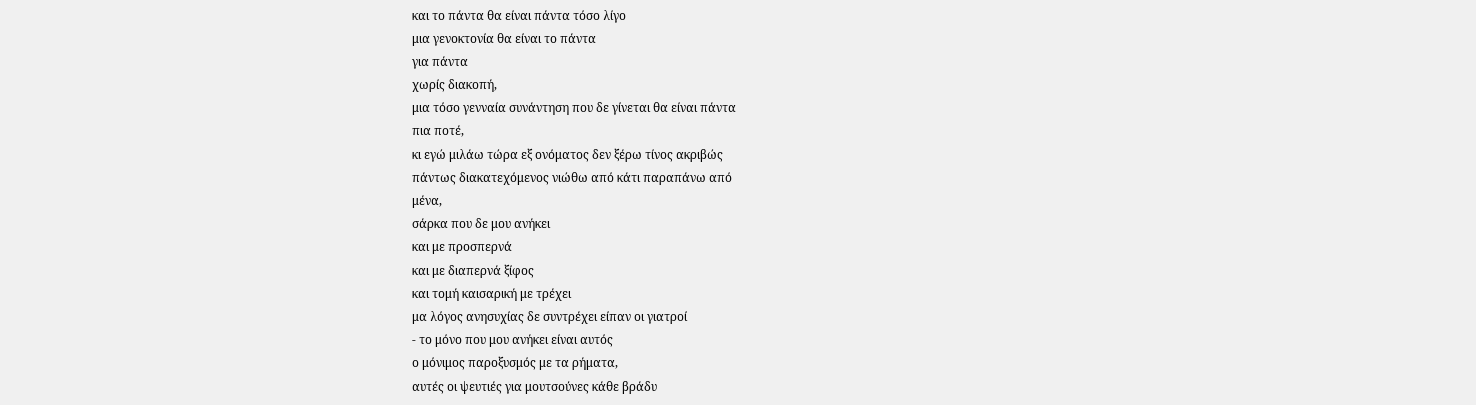και το πάντα θα είναι πάντα τόσο λίγο
μια γενοκτονία θα είναι το πάντα
για πάντα
χωρίς διακοπή,
μια τόσο γενναία συνάντηση που δε γίνεται θα είναι πάντα
πια ποτέ,
κι εγώ μιλάω τώρα εξ ονόματος δεν ξέρω τίνος ακριβώς
πάντως διακατεχόμενος νιώθω από κάτι παραπάνω από
μένα,
σάρκα που δε μου ανήκει
και με προσπερνά
και με διαπερνά ξίφος
και τομή καισαρική με τρέχει
μα λόγος ανησυχίας δε συντρέχει είπαν οι γιατροί
- το μόνο που μου ανήκει είναι αυτός
ο μόνιμος παροξυσμός με τα ρήματα,
αυτές οι ψευτιές για μουτσούνες κάθε βράδυ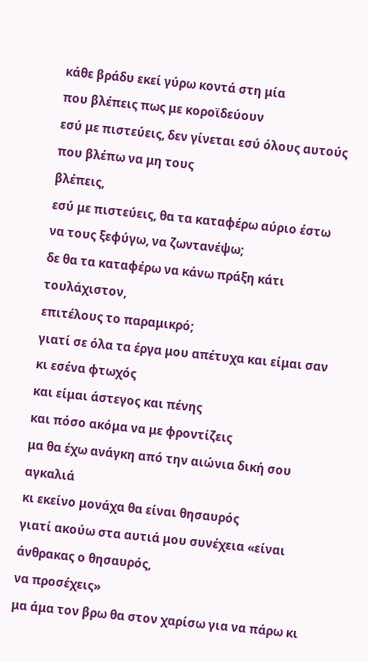κάθε βράδυ εκεί γύρω κοντά στη μία
που βλέπεις πως με κοροϊδεύουν
εσύ με πιστεύεις, δεν γίνεται εσύ όλους αυτούς που βλέπω να μη τους
βλέπεις,
εσύ με πιστεύεις, θα τα καταφέρω αύριο έστω να τους ξεφύγω, να ζωντανέψω;
δε θα τα καταφέρω να κάνω πράξη κάτι τουλάχιστον,
επιτέλους το παραμικρό;
γιατί σε όλα τα έργα μου απέτυχα και είμαι σαν κι εσένα φτωχός
και είμαι άστεγος και πένης
και πόσο ακόμα να με φροντίζεις
μα θα έχω ανάγκη από την αιώνια δική σου αγκαλιά
κι εκείνο μονάχα θα είναι θησαυρός
γιατί ακούω στα αυτιά μου συνέχεια «είναι άνθρακας ο θησαυρός,
να προσέχεις»
μα άμα τον βρω θα στον χαρίσω για να πάρω κι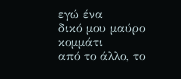εγώ ένα
δικό μου μαύρο κομμάτι
από το άλλο, το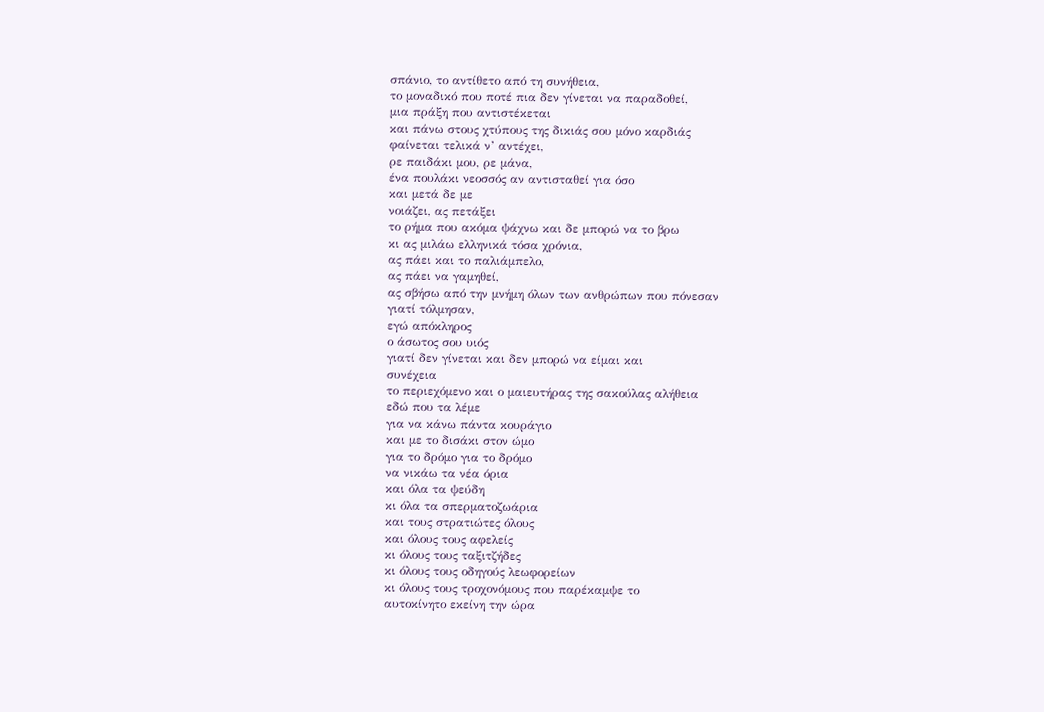σπάνιο, το αντίθετο από τη συνήθεια,
το μοναδικό που ποτέ πια δεν γίνεται να παραδοθεί,
μια πράξη που αντιστέκεται
και πάνω στους χτύπους της δικιάς σου μόνο καρδιάς
φαίνεται τελικά ν’ αντέχει,
ρε παιδάκι μου, ρε μάνα,
ένα πουλάκι νεοσσός αν αντισταθεί για όσο
και μετά δε με
νοιάζει, ας πετάξει
το ρήμα που ακόμα ψάχνω και δε μπορώ να το βρω
κι ας μιλάω ελληνικά τόσα χρόνια,
ας πάει και το παλιάμπελο,
ας πάει να γαμηθεί,
ας σβήσω από την μνήμη όλων των ανθρώπων που πόνεσαν
γιατί τόλμησαν,
εγώ απόκληρος
ο άσωτος σου υιός
γιατί δεν γίνεται και δεν μπορώ να είμαι και
συνέχεια
το περιεχόμενο και ο μαιευτήρας της σακούλας αλήθεια
εδώ που τα λέμε
για να κάνω πάντα κουράγιο
και με το δισάκι στον ώμο
για το δρόμο για το δρόμο
να νικάω τα νέα όρια
και όλα τα ψεύδη
κι όλα τα σπερματοζωάρια
και τους στρατιώτες όλους
και όλους τους αφελείς
κι όλους τους ταξιτζήδες
κι όλους τους οδηγούς λεωφορείων
κι όλους τους τροχονόμους που παρέκαμψε το
αυτοκίνητο εκείνη την ώρα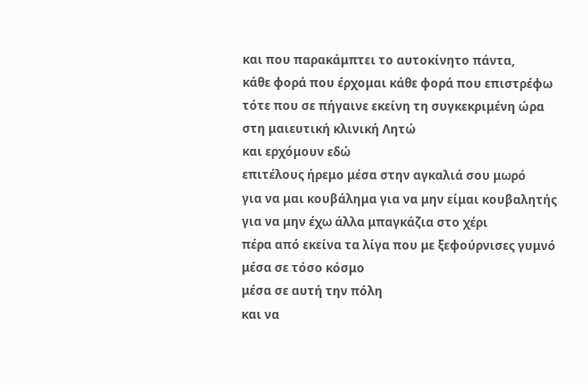και που παρακάμπτει το αυτοκίνητο πάντα,
κάθε φορά που έρχομαι κάθε φορά που επιστρέφω
τότε που σε πήγαινε εκείνη τη συγκεκριμένη ώρα
στη μαιευτική κλινική Λητώ
και ερχόμουν εδώ
επιτέλους ήρεμο μέσα στην αγκαλιά σου μωρό
για να μαι κουβάλημα για να μην είμαι κουβαλητής
για να μην έχω άλλα μπαγκάζια στο χέρι
πέρα από εκείνα τα λίγα που με ξεφούρνισες γυμνό
μέσα σε τόσο κόσμο
μέσα σε αυτή την πόλη
και να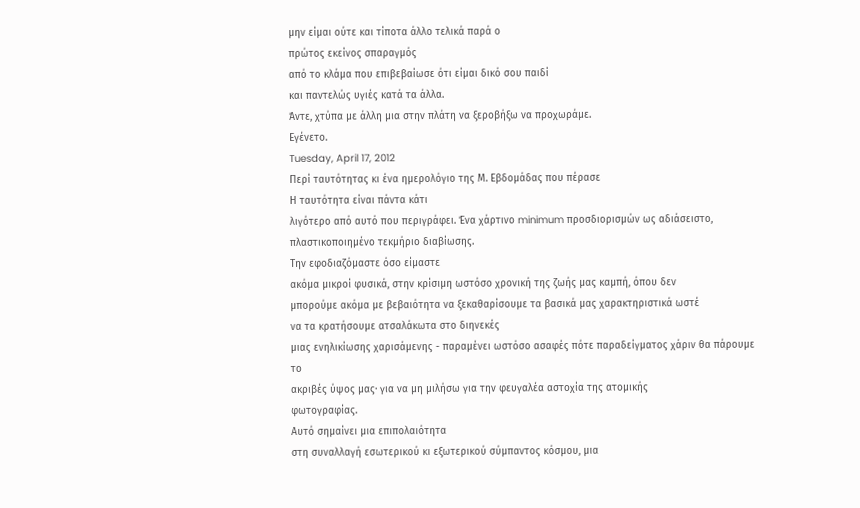μην είμαι ούτε και τίποτα άλλο τελικά παρά ο
πρώτος εκείνος σπαραγμός
από το κλάμα που επιβεβαίωσε ότι είμαι δικό σου παιδί
και παντελώς υγιές κατά τα άλλα.
Άντε, χτύπα με άλλη μια στην πλάτη να ξεροβήξω να προχωράμε.
Εγένετο.
Tuesday, April 17, 2012
Περί ταυτότητας κι ένα ημερολόγιο της Μ. Εβδομάδας που πέρασε
Η ταυτότητα είναι πάντα κάτι
λιγότερο από αυτό που περιγράφει. Ένα χάρτινο minimum προσδιορισμών ως αδιάσειστο,
πλαστικοποιημένο τεκμήριο διαβίωσης.
Την εφοδιαζόμαστε όσο είμαστε
ακόμα μικροί φυσικά, στην κρίσιμη ωστόσο χρονική της ζωής μας καμπή, όπου δεν
μπορούμε ακόμα με βεβαιότητα να ξεκαθαρίσουμε τα βασικά μας χαρακτηριστικά ωστέ
να τα κρατήσουμε ατσαλάκωτα στο διηνεκές
μιας ενηλικίωσης χαρισάμενης - παραμένει ωστόσο ασαφές πότε παραδείγματος χάριν θα πάρουμε το
ακριβές ύψος μας· για να μη μιλήσω για την φευγαλέα αστοχία της ατομικής
φωτογραφίας.
Αυτό σημαίνει μια επιπολαιότητα
στη συναλλαγή εσωτερικού κι εξωτερικού σύμπαντος κόσμου, μια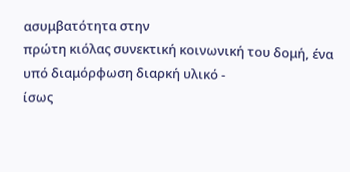ασυμβατότητα στην
πρώτη κιόλας συνεκτική κοινωνική του δομή, ένα υπό διαμόρφωση διαρκή υλικό -
ίσως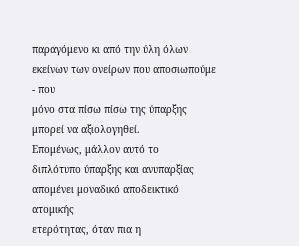παραγόμενο κι από την ύλη όλων εκείνων των ονείρων που αποσιωπούμε - που
μόνο στα πίσω πίσω της ύπαρξης μπορεί να αξιολογηθεί.
Επομένως, μάλλον αυτό το
διπλότυπο ύπαρξης και ανυπαρξίας απομένει μοναδικό αποδεικτικό ατομικής
ετερότητας, όταν πια η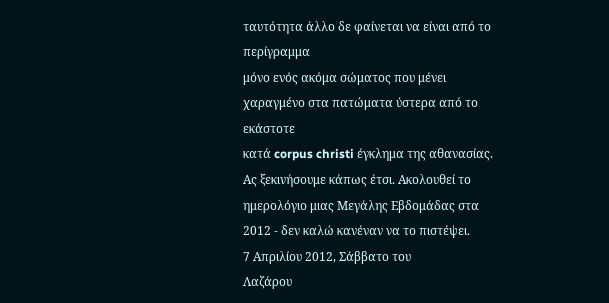ταυτότητα άλλο δε φαίνεται να είναι από το περίγραμμα
μόνο ενός ακόμα σώματος που μένει χαραγμένο στα πατώματα ύστερα από το εκάστοτε
κατά corpus christi έγκλημα της αθανασίας.
Ας ξεκινήσουμε κάπως έτσι. Ακολουθεί το
ημερολόγιο μιας Μεγάλης Εβδομάδας στα 2012 - δεν καλώ κανέναν να το πιστέψει.
7 Απριλίου 2012, Σάββατο του
Λαζάρου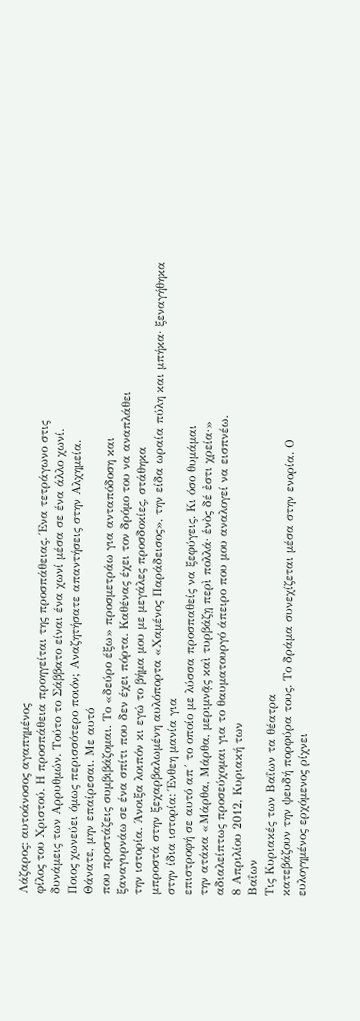Λάζαρος: αυτοάνοσος αγαπημένος
φίλος του Χριστού. Η προσπάθεια προηγείται της προσπάθειας. Ένα τετράγωνο στις
δυνάμεις των Αρρυθμών. Τούτο το Σάββατο είναι ένα χωνί μέσα σε ένα άλλο χωνί.
Ποιος χωνεύει όμως περισσότερο ποιόν; Αναζητήσατε απαντήσεις στην Αλχημεία.
Θάνατε, μην επαίρεσαι. Με αυτό
που προστάζεις συμβιβάζομαι. Το «δεύρο έξω» προσμετράω για ανταπόδοση και
ξαναγυρνάω σε ένα σπίτι που δεν έχει πόρτα. Καθένας έχει τον δρόμο του να αναπλάθει
την ιστορία. Άνοιξα λοιπόν κι εγώ το βήμα μου με μεγάλες προσδοκίες, στάθηκα
μπροστά στην ξεχαρβαλωμένη αυλόπορτα «Χαμένος Παράδεισος», την είδα ωραία πύλη και μπήκα· ξεναγήθηκα
στην ίδια ιστορία: Ένθεη μανία για
επιστροφή σε αυτό απ´ το οποίο με λύσσα προσπαθείς να ξεφύγεις. Κι όσο θυμάμαι
την ατάκα «Μάρθα, Μάρθα, μεριμνᾷς καὶ τυρβάζῃ περὶ πολλά· ἑνὸς δέ ἐστι χρεία·»
αδιαλείπτως προσεύχομαι για το θαυματουργό άπειρο που μου αναλογεί να εισπνέω.
8 Απριλίου 2012, Κυριακή των
Βαΐων
Τις Κυριακές των Βαΐων τα θέατρα
κατεβάζουν την ψευδή πορφύρα τους. Το δράμα συνεχίζεται μέσα στην ενορία. Ο
ευλογημένος ερχόμενος ρίχνει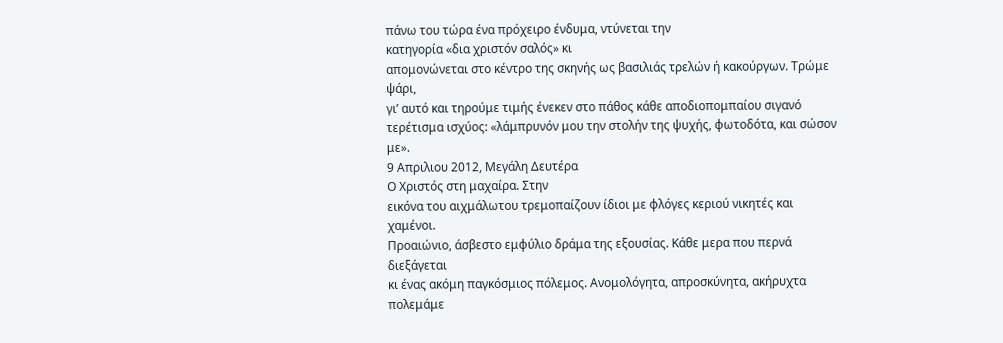πάνω του τώρα ένα πρόχειρο ένδυμα, ντύνεται την
κατηγορία «δια χριστόν σαλός» κι
απομονώνεται στο κέντρο της σκηνής ως βασιλιάς τρελών ή κακούργων. Τρώμε ψάρι,
γι’ αυτό και τηρούμε τιμής ένεκεν στο πάθος κάθε αποδιοπομπαίου σιγανό
τερέτισμα ισχύος: «λάμπρυνόν μου την στολήν της ψυχής, φωτοδότα, και σώσον με».
9 Απριλιου 2012, Μεγάλη Δευτέρα
Ο Χριστός στη μαχαίρα. Στην
εικόνα του αιχμάλωτου τρεμοπαίζουν ίδιοι με φλόγες κεριού νικητές και χαμένοι.
Προαιώνιο, άσβεστο εμφύλιο δράμα της εξουσίας. Κάθε μερα που περνά διεξάγεται
κι ένας ακόμη παγκόσμιος πόλεμος. Ανομολόγητα, απροσκύνητα, ακήρυχτα πολεμάμε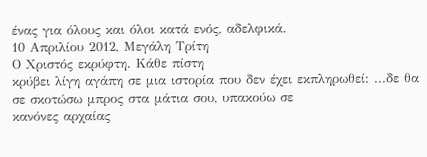ένας για όλους και όλοι κατά ενός, αδελφικά.
10 Απριλίου 2012, Μεγάλη Τρίτη
Ο Χριστός εκρύφτη. Κάθε πίστη
κρύβει λίγη αγάπη σε μια ιστορία που δεν έχει εκπληρωθεί: ...δε θα σε σκοτώσω μπρος στα μάτια σου, υπακούω σε
κανόνες αρχαίας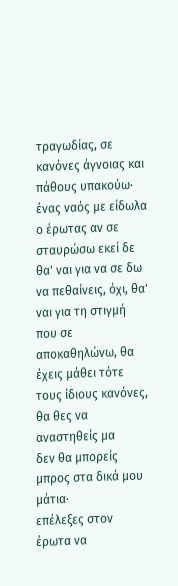τραγωδίας, σε κανόνες άγνοιας και πάθους υπακούω· ένας ναός με είδωλα ο έρωτας αν σε σταυρώσω εκεί δε
θα' ναι για να σε δω να πεθαίνεις, όχι, θα' ναι για τη στιγμή που σε
αποκαθηλώνω, θα έχεις μάθει τότε τους ίδιους κανόνες, θα θες να αναστηθείς μα
δεν θα μπορείς μπρος στα δικά μου μάτια·
επέλεξες στον έρωτα να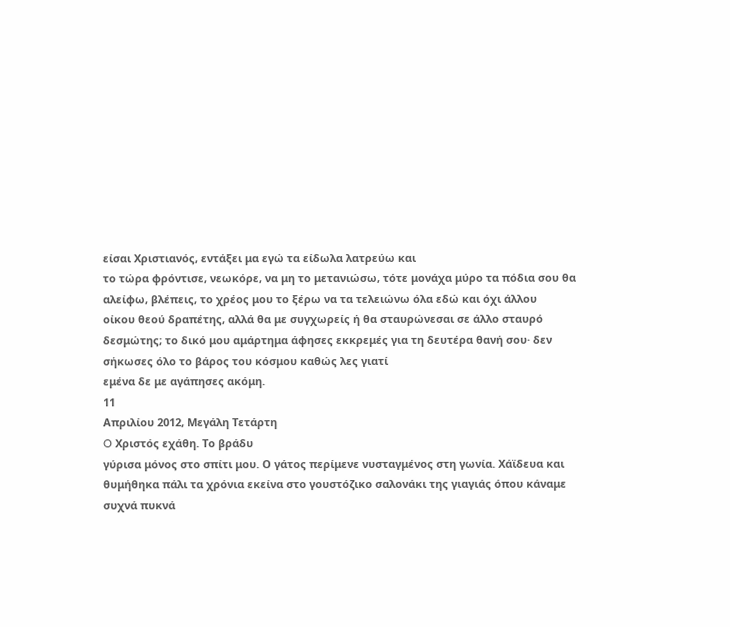είσαι Χριστιανός, εντάξει μα εγώ τα είδωλα λατρεύω και
το τώρα φρόντισε, νεωκόρε, να μη το μετανιώσω, τότε μονάχα μύρο τα πόδια σου θα
αλείφω, βλέπεις, το χρέος μου το ξέρω να τα τελειώνω όλα εδώ και όχι άλλου
οίκου θεού δραπέτης, αλλά θα με συγχωρείς ή θα σταυρώνεσαι σε άλλο σταυρό
δεσμώτης; το δικό μου αμάρτημα άφησες εκκρεμές για τη δευτέρα θανή σου· δεν σήκωσες όλο το βάρος του κόσμου καθώς λες γιατί
εμένα δε με αγάπησες ακόμη.
11
Απριλίου 2012, Μεγάλη Τετάρτη
O Χριστός εχάθη. Το βράδυ
γύρισα μόνος στο σπίτι μου. Ο γάτος περίμενε νυσταγμένος στη γωνία. Χάϊδευα και
θυμήθηκα πάλι τα χρόνια εκείνα στο γουστόζικο σαλονάκι της γιαγιάς όπου κάναμε
συχνά πυκνά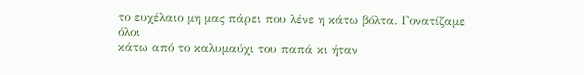το ευχέλαιο μη μας πάρει που λένε η κάτω βόλτα. Γονατίζαμε όλοι
κάτω από το καλυμαύχι του παπά κι ήταν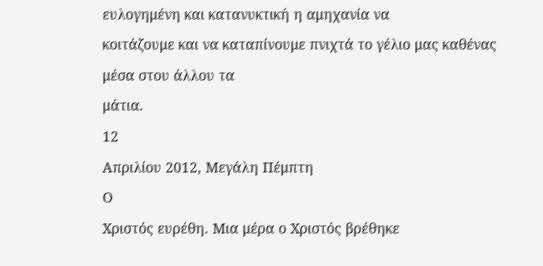ευλογημένη και κατανυκτική η αμηχανία να
κοιτάζουμε και να καταπίνουμε πνιχτά το γέλιο μας καθένας μέσα στου άλλου τα
μάτια.
12
Απριλίου 2012, Μεγάλη Πέμπτη
Ο
Χριστός ευρέθη. Μια μέρα ο Χριστός βρέθηκε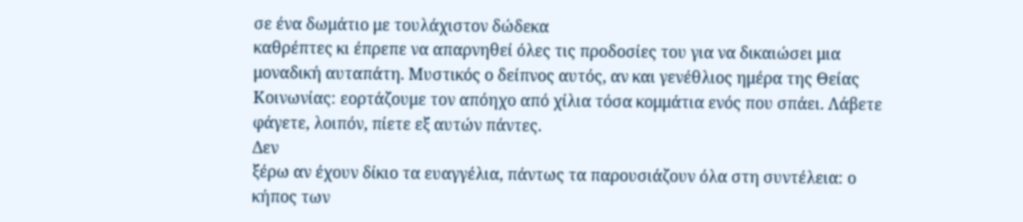σε ένα δωμάτιο με τουλάχιστον δώδεκα
καθρέπτες κι έπρεπε να απαρνηθεί όλες τις προδοσίες του για να δικαιώσει μια
μοναδική αυταπάτη. Μυστικός ο δείπνος αυτός, αν και γενέθλιος ημέρα της Θείας
Κοινωνίας: εορτάζουμε τον απόηχο από χίλια τόσα κομμάτια ενός που σπάει. Λάβετε
φάγετε, λοιπόν, πίετε εξ αυτών πάντες.
Δεν
ξέρω αν έχουν δίκιο τα ευαγγέλια, πάντως τα παρουσιάζουν όλα στη συντέλεια: ο
κήπος των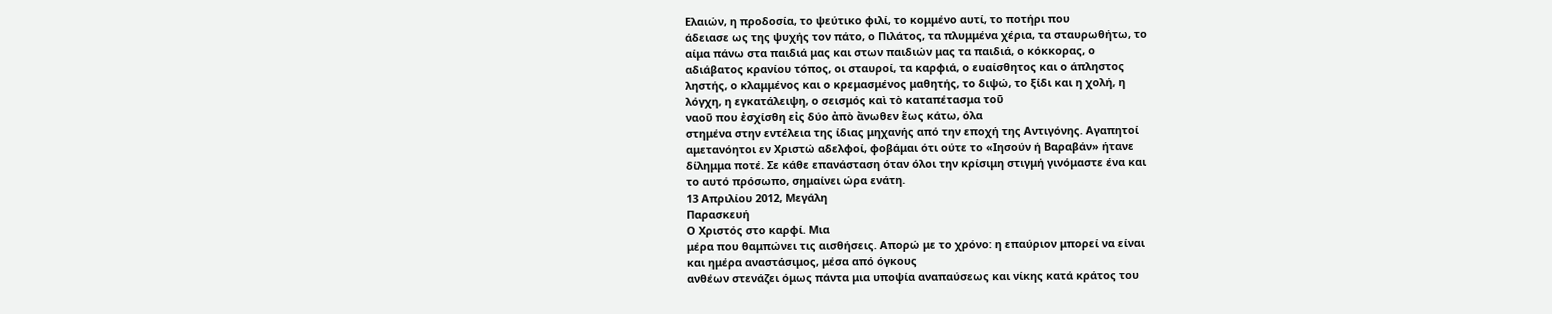Ελαιών, η προδοσία, το ψεύτικο φιλί, το κομμένο αυτί, το ποτήρι που
άδειασε ως της ψυχής τον πάτο, ο Πιλάτος, τα πλυμμένα χέρια, τα σταυρωθήτω, το
αίμα πάνω στα παιδιά μας και στων παιδιών μας τα παιδιά, ο κόκκορας, ο
αδιάβατος κρανίου τόπος, οι σταυροί, τα καρφιά, ο ευαίσθητος και ο άπληστος
ληστής, ο κλαμμένος και ο κρεμασμένος μαθητής, το διψώ, το ξίδι και η χολή, η
λόγχη, η εγκατάλειψη, ο σεισμός καὶ τὸ καταπέτασμα τοῦ
ναοῦ που ἐσχίσθη εἰς δύο ἀπὸ ἄνωθεν ἕως κάτω, όλα
στημένα στην εντέλεια της ίδιας μηχανής από την εποχή της Αντιγόνης. Αγαπητοί
αμετανόητοι εν Χριστώ αδελφοί, φοβάμαι ότι ούτε το «Ιησούν ή Βαραβάν» ήτανε
δίλημμα ποτέ. Σε κάθε επανάσταση όταν όλοι την κρίσιμη στιγμή γινόμαστε ένα και
το αυτό πρόσωπο, σημαίνει ώρα ενάτη.
13 Απριλίου 2012, Μεγάλη
Παρασκευή
Ο Χριστός στο καρφί. Μια
μέρα που θαμπώνει τις αισθήσεις. Απορώ με το χρόνο: η επαύριον μπορεί να είναι
και ημέρα αναστάσιμος, μέσα από όγκους
ανθέων στενάζει όμως πάντα μια υποψία αναπαύσεως και νίκης κατά κράτος του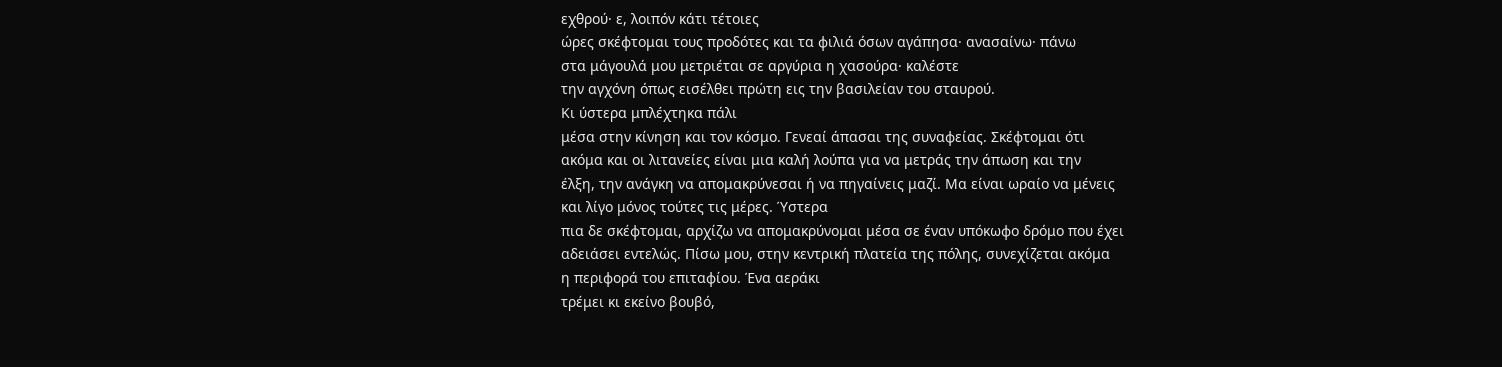εχθρού· ε, λοιπόν κάτι τέτοιες
ώρες σκέφτομαι τους προδότες και τα φιλιά όσων αγάπησα· ανασαίνω· πάνω
στα μάγουλά μου μετριέται σε αργύρια η χασούρα· καλέστε
την αγχόνη όπως εισέλθει πρώτη εις την βασιλείαν του σταυρού.
Κι ύστερα μπλέχτηκα πάλι
μέσα στην κίνηση και τον κόσμο. Γενεαί άπασαι της συναφείας. Σκέφτομαι ότι
ακόμα και οι λιτανείες είναι μια καλή λούπα για να μετράς την άπωση και την
έλξη, την ανάγκη να απομακρύνεσαι ή να πηγαίνεις μαζί. Μα είναι ωραίο να μένεις
και λίγο μόνος τούτες τις μέρες. Ύστερα
πια δε σκέφτομαι, αρχίζω να απομακρύνομαι μέσα σε έναν υπόκωφο δρόμο που έχει
αδειάσει εντελώς. Πίσω μου, στην κεντρική πλατεία της πόλης, συνεχίζεται ακόμα
η περιφορά του επιταφίου. Ένα αεράκι
τρέμει κι εκείνο βουβό,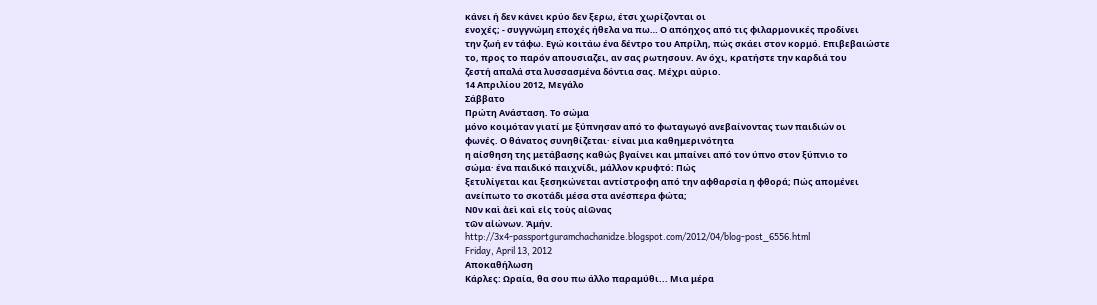κάνει ή δεν κάνει κρύο δεν ξερω, έτσι χωρίζονται οι
ενοχές; - συγγνώμη εποχές ήθελα να πω… Ο απόηχος από τις φιλαρμονικές προδίνει
την ζωή εν τάφω. Εγώ κοιτάω ένα δέντρο του Απρίλη, πώς σκάει στον κορμό. Επιβεβαιώστε
το, προς το παρόν απουσιαζει, αν σας ρωτησουν. Αν όχι, κρατήστε την καρδιά του
ζεστή απαλά στα λυσσασμένα δόντια σας. Μέχρι αύριο.
14 Απριλίου 2012, Μεγάλο
Σάββατο
Πρώτη Ανάσταση. Το σώμα
μόνο κοιμόταν γιατί με ξύπνησαν από το φωταγωγό ανεβαίνοντας των παιδιών οι
φωνές. Ο θάνατος συνηθίζεται· είναι μια καθημερινότητα
η αίσθηση της μετάβασης καθώς βγαίνει και μπαίνει από τον ύπνο στον ξύπνιο το
σώμα· ένα παιδικό παιχνίδι, μάλλον κρυφτό: Πώς
ξετυλίγεται και ξεσηκώνεται αντίστροφη από την αφθαρσία η φθορά; Πώς απομένει
ανείπωτο το σκοτάδι μέσα στα ανέσπερα φώτα;
Νῦν καὶ ἀεὶ καὶ εἰς τοὺς αἰῶνας
τῶν αἰώνων. Ἀμήν.
http://3x4-passportguramchachanidze.blogspot.com/2012/04/blog-post_6556.html
Friday, April 13, 2012
Αποκαθήλωση
Κάρλες: Ωραία, θα σου πω άλλο παραμύθι... Μια μέρα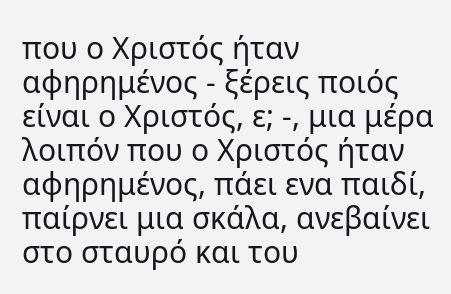που ο Χριστός ήταν αφηρημένος - ξέρεις ποιός είναι ο Χριστός, ε; -, μια μέρα λοιπόν που ο Χριστός ήταν αφηρημένος, πάει ενα παιδί, παίρνει μια σκάλα, ανεβαίνει στο σταυρό και του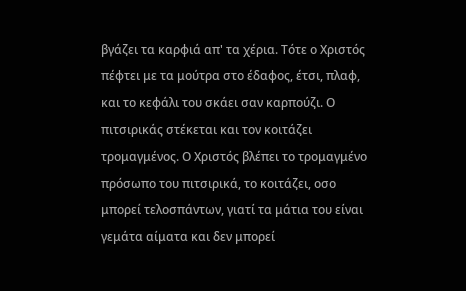βγάζει τα καρφιά απ' τα χέρια. Τότε ο Χριστός πέφτει με τα μούτρα στο έδαφος, έτσι, πλαφ, και το κεφάλι του σκάει σαν καρπούζι. Ο πιτσιρικάς στέκεται και τον κοιτάζει τρομαγμένος. Ο Χριστός βλέπει το τρομαγμένο πρόσωπο του πιτσιρικά, το κοιτάζει, οσο μπορεί τελοσπάντων, γιατί τα μάτια του είναι γεμάτα αίματα και δεν μπορεί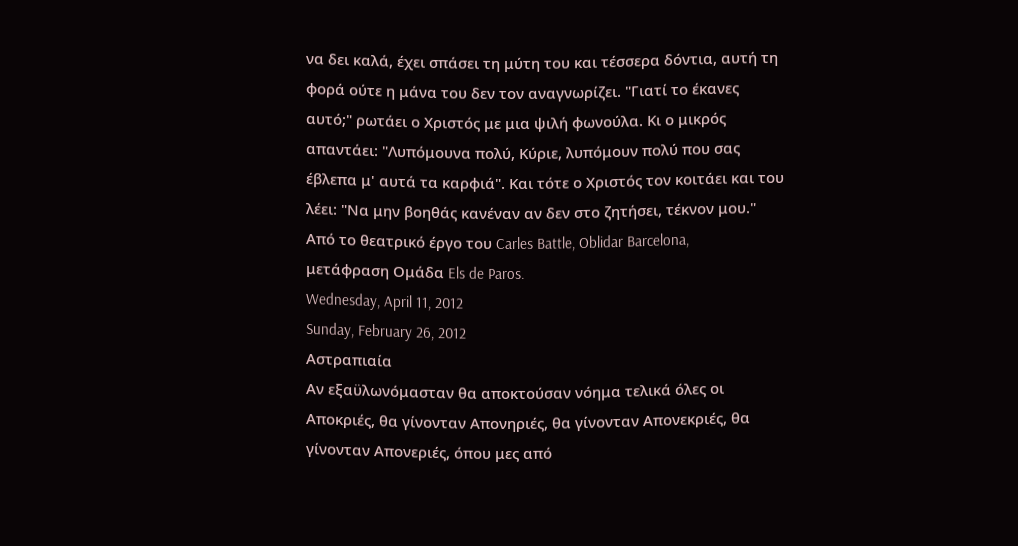να δει καλά, έχει σπάσει τη μύτη του και τέσσερα δόντια, αυτή τη φορά ούτε η μάνα του δεν τον αναγνωρίζει. "Γιατί το έκανες αυτό;" ρωτάει ο Χριστός με μια ψιλή φωνούλα. Κι ο μικρός απαντάει: "Λυπόμουνα πολύ, Κύριε, λυπόμουν πολύ που σας έβλεπα μ' αυτά τα καρφιά". Και τότε ο Χριστός τον κοιτάει και του λέει: "Να μην βοηθάς κανέναν αν δεν στο ζητήσει, τέκνον μου."
Από το θεατρικό έργο του Carles Battle, Oblidar Barcelona,
μετάφραση Ομάδα Els de Paros.
Wednesday, April 11, 2012
Sunday, February 26, 2012
Αστραπιαία
Αν εξαϋλωνόμασταν θα αποκτούσαν νόημα τελικά όλες οι Αποκριές, θα γίνονταν Απονηριές, θα γίνονταν Απονεκριές, θα γίνονταν Απονεριές, όπου μες από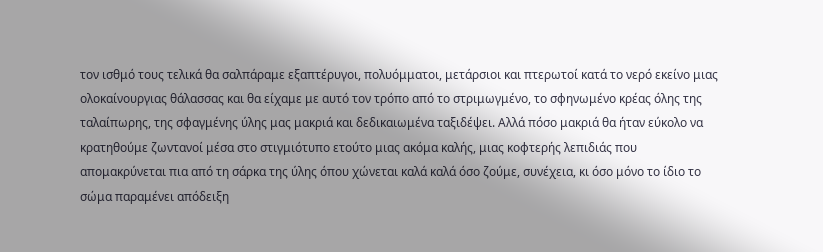τον ισθμό τους τελικά θα σαλπάραμε εξαπτέρυγοι, πολυόμματοι, μετάρσιοι και πτερωτοί κατά το νερό εκείνο μιας ολοκαίνουργιας θάλασσας και θα είχαμε με αυτό τον τρόπο από το στριμωγμένο, το σφηνωμένο κρέας όλης της ταλαίπωρης, της σφαγμένης ύλης μας μακριά και δεδικαιωμένα ταξιδέψει. Αλλά πόσο μακριά θα ήταν εύκολο να κρατηθούμε ζωντανοί μέσα στο στιγμιότυπο ετούτο μιας ακόμα καλής, μιας κοφτερής λεπιδιάς που απομακρύνεται πια από τη σάρκα της ύλης όπου χώνεται καλά καλά όσο ζούμε, συνέχεια, κι όσο μόνο το ίδιο το σώμα παραμένει απόδειξη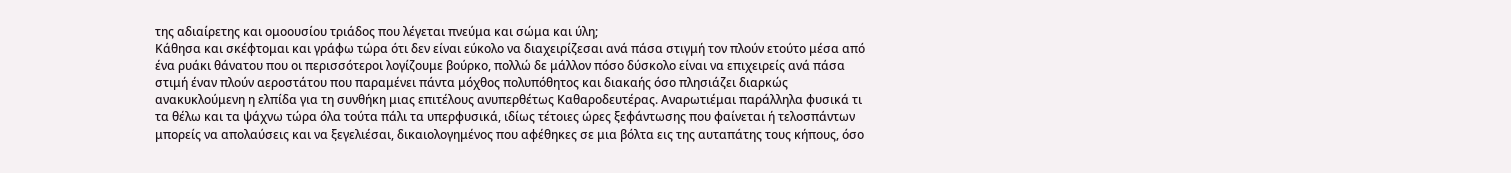της αδιαίρετης και ομοουσίου τριάδος που λέγεται πνεύμα και σώμα και ύλη;
Κάθησα και σκέφτομαι και γράφω τώρα ότι δεν είναι εύκολο να διαχειρίζεσαι ανά πάσα στιγμή τον πλούν ετούτο μέσα από ένα ρυάκι θάνατου που οι περισσότεροι λογίζουμε βούρκο, πολλώ δε μάλλον πόσο δύσκολο είναι να επιχειρείς ανά πάσα στιμή έναν πλούν αεροστάτου που παραμένει πάντα μόχθος πολυπόθητος και διακαής όσο πλησιάζει διαρκώς ανακυκλούμενη η ελπίδα για τη συνθήκη μιας επιτέλους ανυπερθέτως Καθαροδευτέρας. Αναρωτιέμαι παράλληλα φυσικά τι τα θέλω και τα ψάχνω τώρα όλα τούτα πάλι τα υπερφυσικά, ιδίως τέτοιες ώρες ξεφάντωσης που φαίνεται ή τελοσπάντων μπορείς να απολαύσεις και να ξεγελιέσαι, δικαιολογημένος που αφέθηκες σε μια βόλτα εις της αυταπάτης τους κήπους, όσο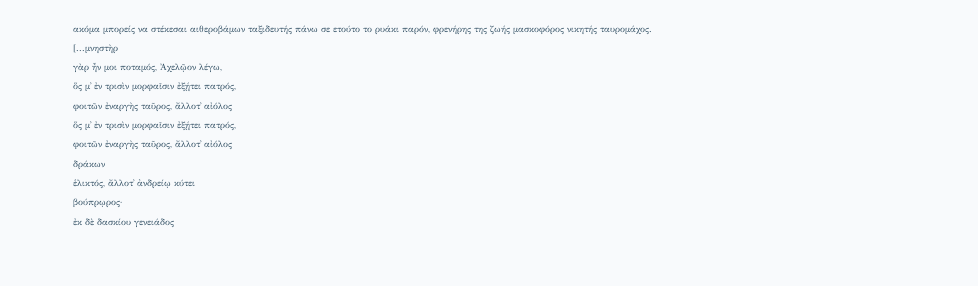ακόμα μπορείς να στέκεσαι αιθεροβάμων ταξιδευτής πάνω σε ετούτο το ρυάκι παρόν, φρενήρης της ζωής μασκοφόρος νικητής ταυρομάχος.
[...μνηστὴρ
γὰρ ἦν μοι ποταμός, Ἀχελῷον λέγω,
ὅς μ᾽ ἐν τρισὶν μορφαῖσιν ἐξῄτει πατρός,
φοιτῶν ἐναργὴς ταῦρος, ἄλλοτ᾽ αἰόλος
ὅς μ᾽ ἐν τρισὶν μορφαῖσιν ἐξῄτει πατρός,
φοιτῶν ἐναργὴς ταῦρος, ἄλλοτ᾽ αἰόλος
δράκων
ἑλικτός, ἄλλοτ᾽ ἀνδρείῳ κύτει
βούπρῳρος·
ἐκ δὲ δασκίου γενειάδος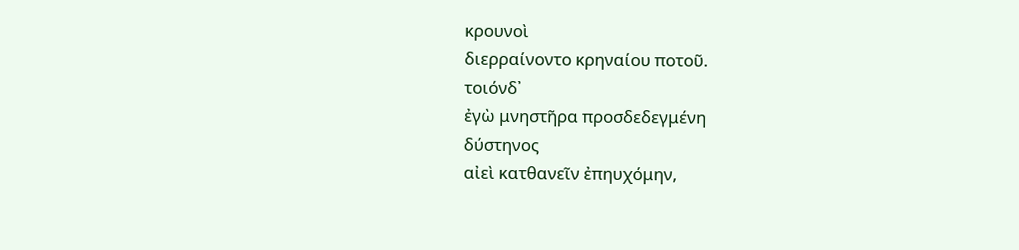κρουνοὶ
διερραίνοντο κρηναίου ποτοῦ.
τοιόνδ᾽
ἐγὼ μνηστῆρα προσδεδεγμένη
δύστηνος
αἰεὶ κατθανεῖν ἐπηυχόμην,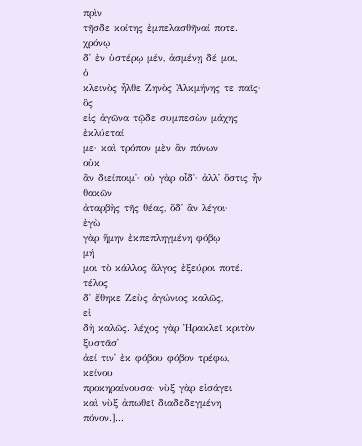πρὶν
τῆσδε κοίτης ἐμπελασθῆναί ποτε.
χρόνῳ
δ᾽ ἐν ὑστέρῳ μέν, ἀσμένῃ δέ μοι,
ὁ
κλεινὸς ἦλθε Ζηνὸς Ἀλκμήνης τε παῖς·
ὃς
εἰς ἀγῶνα τῷδε συμπεσὼν μάχης
ἐκλύεταί
με· καὶ τρόπον μὲν ἂν πόνων
οὐκ
ἂν διείποιμ᾽· οὐ γὰρ οἶδ᾽· ἀλλ᾽ ὅστις ἦν
θακῶν
ἀταρβὴς τῆς θέας, ὅδ᾽ ἂν λέγοι·
ἐγὼ
γὰρ ἥμην ἐκπεπληγμένη φόβῳ
μή
μοι τὸ κάλλος ἄλγος ἐξεύροι ποτέ.
τέλος
δ᾽ ἔθηκε Ζεὺς ἀγώνιος καλῶς,
εἰ
δὴ καλῶς. λέχος γὰρ Ἡρακλεῖ κριτὸν
ξυστᾶσ᾽
ἀεί τιν᾽ ἐκ φόβου φόβον τρέφω,
κείνου
προκηραίνουσα· νὺξ γὰρ εἰσάγει
καὶ νὺξ ἀπωθεῖ διαδεδεγμένη
πόνον.]...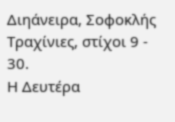Διηάνειρα, Σοφοκλής Τραχίνιες, στίχοι 9 - 30.
Η Δευτέρα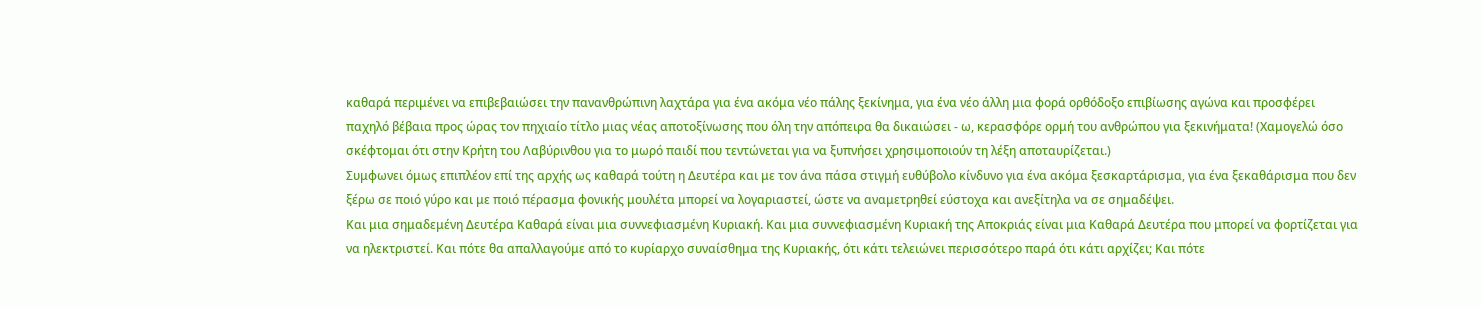καθαρά περιμένει να επιβεβαιώσει την πανανθρώπινη λαχτάρα για ένα ακόμα νέο πάλης ξεκίνημα, για ένα νέο άλλη μια φορά ορθόδοξο επιβίωσης αγώνα και προσφέρει παχηλό βέβαια προς ώρας τον πηχιαίο τίτλο μιας νέας αποτοξίνωσης που όλη την απόπειρα θα δικαιώσει - ω, κερασφόρε ορμή του ανθρώπου για ξεκινήματα! (Χαμογελώ όσο σκέφτομαι ότι στην Κρήτη του Λαβύρινθου για το μωρό παιδί που τεντώνεται για να ξυπνήσει χρησιμοποιούν τη λέξη αποταυρίζεται.)
Συμφωνει όμως επιπλέον επί της αρχής ως καθαρά τούτη η Δευτέρα και με τον άνα πάσα στιγμή ευθύβολο κίνδυνο για ένα ακόμα ξεσκαρτάρισμα, για ένα ξεκαθάρισμα που δεν ξέρω σε ποιό γύρο και με ποιό πέρασμα φονικής μουλέτα μπορεί να λογαριαστεί, ώστε να αναμετρηθεί εύστοχα και ανεξίτηλα να σε σημαδέψει.
Και μια σημαδεμένη Δευτέρα Καθαρά είναι μια συννεφιασμένη Κυριακή. Και μια συννεφιασμένη Κυριακή της Αποκριάς είναι μια Καθαρά Δευτέρα που μπορεί να φορτίζεται για να ηλεκτριστεί. Και πότε θα απαλλαγούμε από το κυρίαρχο συναίσθημα της Κυριακής, ότι κάτι τελειώνει περισσότερο παρά ότι κάτι αρχίζει; Και πότε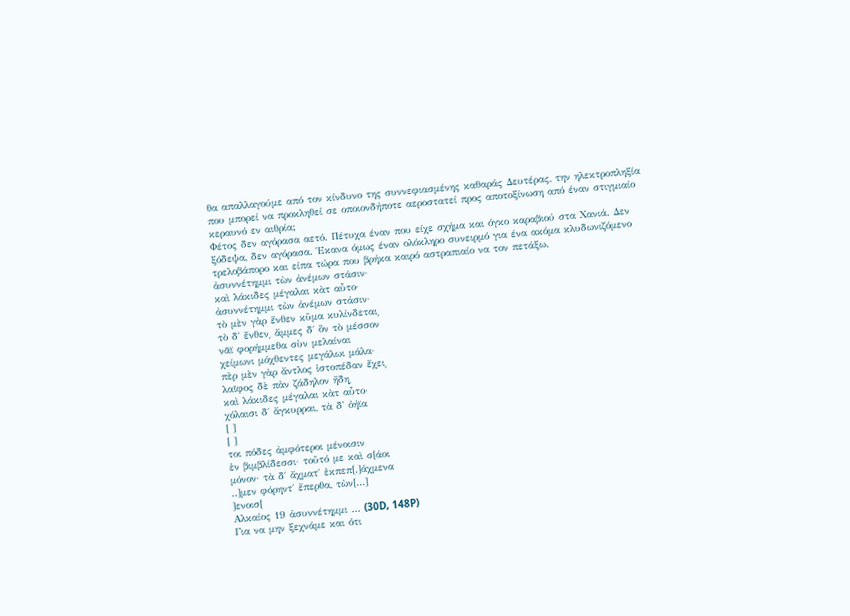θα απαλλαγούμε από τον κίνδυνο της συννεφιασμένης καθαράς Δευτέρας, την ηλεκτροπληξία που μπορεί να προκληθεί σε οποιονδήποτε αεροστατεί προς αποτοξίνωση από έναν στιγμιαίο κεραυνό εν αιθρία;
Φέτος δεν αγόρασα αετό. Πέτυχα έναν που είχε σχήμα και όγκο καραβιού στα Χανιά. Δεν ξόδεψα, δεν αγόρασα. Έκανα όμως έναν ολόκληρο συνειρμό για ένα ακόμα κλυδωνιζόμενο τρελοβάπορο και είπα τώρα που βρήκα καιρό αστραπιαίο να τον πετάξω.
ἀσυννέτημμι τὼν ἀνέμων στάσιν·
καὶ λάκιδες μέγαλαι κὰτ αὖτο·
ἀσυννέτημμι τὼν ἀνέμων στάσιν·
τὸ μὲν γὰρ ἔνθεν κῦμα κυλίνδεται͵
τὸ δ΄ ἔνθεν͵ ἄμμες δ΄ ὂν τὸ μέσσον
νᾶϊ φορήμμεθα σὺν μελαίναι
χείμωνι μόχθεντες μεγάλωι μάλα·
πὲρ μὲν γὰρ ἄντλος ἰστοπέδαν ἔχει͵
λαῖφος δὲ πὰν ζάδηλον ἤδη͵
καὶ λάκιδες μέγαλαι κὰτ αὖτο·
χόλαισι δ΄ ἄγκυρραι, τὰ δ' ὀήϊα
[ ]
[ ]
τοι πόδες ἀμφότεροι μένοισιν
ἐν βιμβλίδεσσι· τοῦτό με καὶ σ[άοι
μόνον· τὰ δ΄ ἄχματ΄ ἐκπεπ[.]άχμενα
..]μεν φόρηντ΄ ἔπερθα, τὼν[…]
]ενοισ[
Αλκαίος 19 ἀσυννέτημμι … (30D, 148P)
Για να μην ξεχνάμε και ότι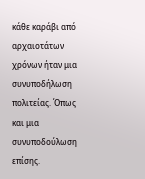κάθε καράβι από αρχαιοτάτων χρόνων ήταν μια συνυποδήλωση πολιτείας. Όπως και μια συνυποδούλωση επίσης.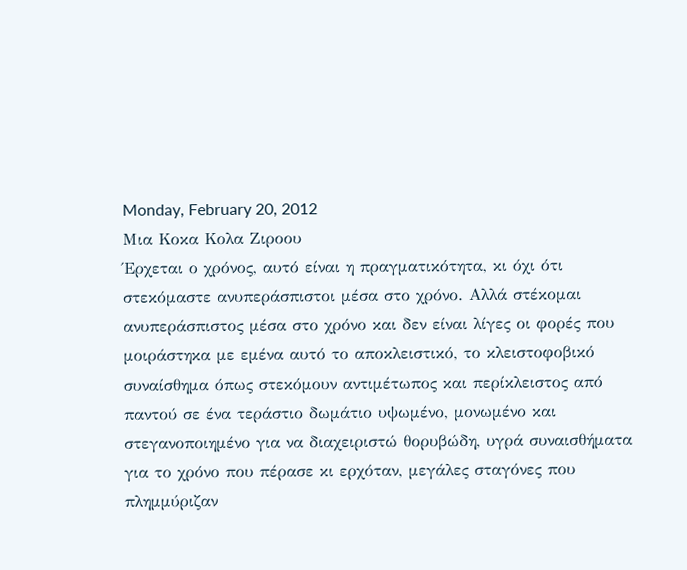Monday, February 20, 2012
Μια Κοκα Κολα Ζιροου
Έρχεται ο χρόνος, αυτό είναι η πραγματικότητα, κι όχι ότι στεκόμαστε ανυπεράσπιστοι μέσα στο χρόνο. Αλλά στέκομαι ανυπεράσπιστος μέσα στο χρόνο και δεν είναι λίγες οι φορές που μοιράστηκα με εμένα αυτό το αποκλειστικό, το κλειστοφοβικό συναίσθημα όπως στεκόμουν αντιμέτωπος και περίκλειστος από παντού σε ένα τεράστιο δωμάτιο υψωμένο, μονωμένο και στεγανοποιημένο για να διαχειριστώ θορυβώδη, υγρά συναισθήματα για το χρόνο που πέρασε κι ερχόταν, μεγάλες σταγόνες που πλημμύριζαν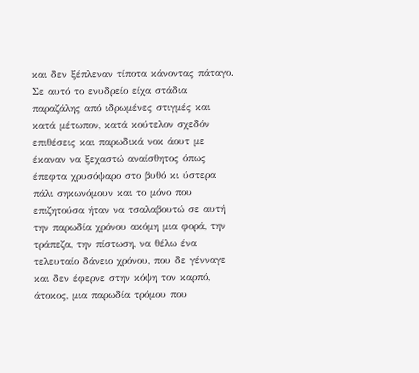και δεν ξέπλεναν τίποτα κάνοντας πάταγο.
Σε αυτό το ενυδρείο είχα στάδια παραζάλης από ιδρωμένες στιγμές και κατά μέτωπον, κατά κούτελον σχεδόν επιθέσεις και παρωδικά νοκ άουτ με έκαναν να ξεχαστώ αναίσθητος όπως έπεφτα χρυσόψαρο στο βυθό κι ύστερα πάλι σηκωνόμουν και το μόνο που επιζητούσα ήταν να τσαλαβουτώ σε αυτή την παρωδία χρόνου ακόμη μια φορά, την τράπεζα, την πίστωση, να θέλω ένα τελευταίο δάνειο χρόνου, που δε γένναγε και δεν έφερνε στην κόψη τον καρπό, άτοκος, μια παρωδία τρόμου που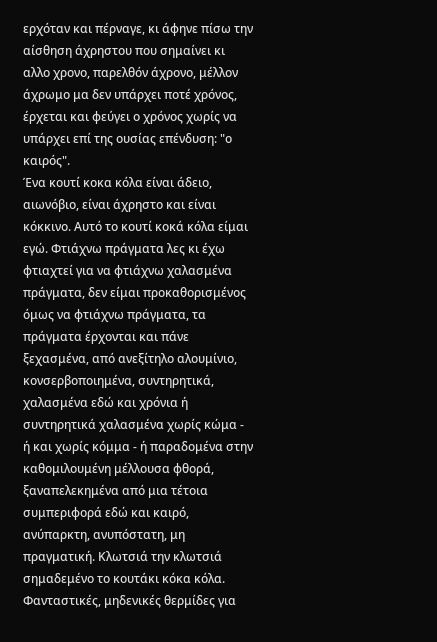ερχόταν και πέρναγε, κι άφηνε πίσω την αίσθηση άχρηστου που σημαίνει κι αλλο χρονο, παρελθόν άχρονο, μέλλον άχρωμο μα δεν υπάρχει ποτέ χρόνος, έρχεται και φεύγει ο χρόνος χωρίς να υπάρχει επί της ουσίας επένδυση: "ο καιρός".
Ένα κουτί κοκα κόλα είναι άδειο, αιωνόβιο, είναι άχρηστο και είναι κόκκινο. Αυτό το κουτί κοκά κόλα είμαι εγώ. Φτιάχνω πράγματα λες κι έχω φτιαχτεί για να φτιάχνω χαλασμένα πράγματα, δεν είμαι προκαθορισμένος όμως να φτιάχνω πράγματα, τα πράγματα έρχονται και πάνε ξεχασμένα, από ανεξίτηλο αλουμίνιο, κονσερβοποιημένα, συντηρητικά, χαλασμένα εδώ και χρόνια ή συντηρητικά χαλασμένα χωρίς κώμα - ή και χωρίς κόμμα - ή παραδομένα στην καθομιλουμένη μέλλουσα φθορά, ξαναπελεκημένα από μια τέτοια συμπεριφορά εδώ και καιρό, ανύπαρκτη, ανυπόστατη, μη πραγματική. Κλωτσιά την κλωτσιά σημαδεμένο το κουτάκι κόκα κόλα. Φανταστικές, μηδενικές θερμίδες για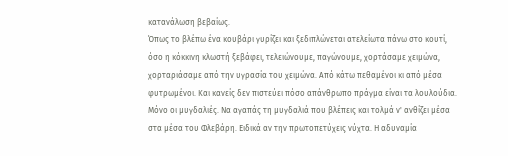κατανάλωση βεβαίως.
Όπως το βλέπω ένα κουβάρι γυρίζει και ξεδιπλώνεται ατελείωτα πάνω στο κουτί, όσο η κόκκινη κλωστή ξεβάφει, τελειώνουμε, παγώνουμε, χορτάσαμε χειμώνα, χορταριάσαμε από την υγρασία του χειμώνα. Από κάτω πεθαμένοι κι από μέσα φυτρωμένοι. Και κανείς δεν πιστεύει πόσο απάνθρωπο πράγμα είναι τα λουλούδια. Μόνο οι μυγδαλιές. Να αγαπάς τη μυγδαλιά που βλέπεις και τολμά ν' ανθίζει μέσα στα μέσα του Φλεβάρη. Ειδικά αν την πρωτοπετύχεις νύχτα. Η αδυναμία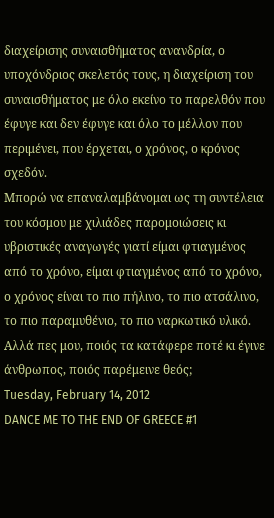διαχείρισης συναισθήματος ανανδρία, ο υποχόνδριος σκελετός τους, η διαχείριση του συναισθήματος με όλο εκείνο το παρελθόν που έφυγε και δεν έφυγε και όλο το μέλλον που περιμένει, που έρχεται, ο χρόνος, ο κρόνος σχεδόν.
Μπορώ να επαναλαμβάνομαι ως τη συντέλεια του κόσμου με χιλιάδες παρομοιώσεις κι υβριστικές αναγωγές γιατί είμαι φτιαγμένος από το χρόνο, είμαι φτιαγμένος από το χρόνο, ο χρόνος είναι το πιο πήλινο, το πιο ατσάλινο, το πιο παραμυθένιο, το πιο ναρκωτικό υλικό. Αλλά πες μου, ποιός τα κατάφερε ποτέ κι έγινε άνθρωπος, ποιός παρέμεινε θεός;
Tuesday, February 14, 2012
DANCE ME TO THE END OF GREECE #1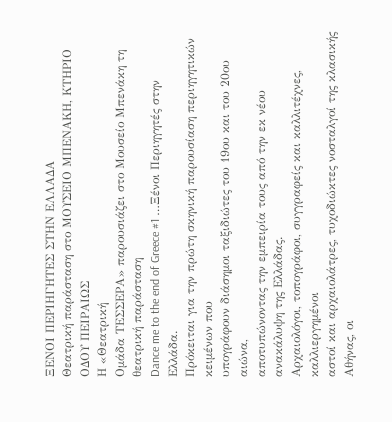ΞΕΝΟΙ ΠΕΡΙΗΓΗΤΕΣ ΣΤΗΝ ΕΛΛΑΔΑ
Θεατρική παράσταση στο ΜΟΥΣΕΙΟ ΜΠΕΝΑΚΗ, ΚΤΗΡΙΟ ΟΔΟΥ ΠΕΙΡΑΙΩΣ
Η «Θεατρική
Ομάδα ΤΕΣΣΕΡΑ» παρουσιάζει στο Μουσείο Μπενάκη τη θεατρική παράσταση
Dance me to the end of Greece #1 …Ξένοι Περιηγητές στην Ελλάδα.
Πρόκειται για την πρώτη σκηνική παρουσίαση περιηγητικών κειμένων που
υπογράφουν διάσημοι ταξιδιώτες του 19ου και του 20ου αιώνα,
αποτυπώνοντας την εμπειρία τους από την εκ νέου ανακάλυψη της Ελλάδας.
Αρχαιολόγοι, τοπογράφοι, συγγραφείς και καλλιτέχνες, καλλιεργημένοι
αστοί και αρχαιολάτρες, τυχοδιώκτες νοσταλγοί της κλασικής Αθήνας, οι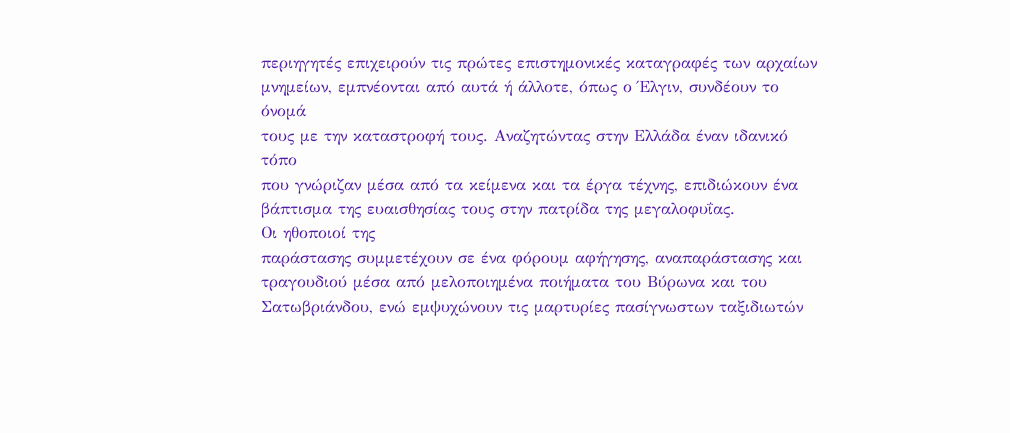περιηγητές επιχειρούν τις πρώτες επιστημονικές καταγραφές των αρχαίων
μνημείων, εμπνέονται από αυτά ή άλλοτε, όπως ο Έλγιν, συνδέουν το όνομά
τους με την καταστροφή τους. Αναζητώντας στην Ελλάδα έναν ιδανικό τόπο
που γνώριζαν μέσα από τα κείμενα και τα έργα τέχνης, επιδιώκουν ένα
βάπτισμα της ευαισθησίας τους στην πατρίδα της μεγαλοφυΐας.
Οι ηθοποιοί της
παράστασης συμμετέχουν σε ένα φόρουμ αφήγησης, αναπαράστασης και
τραγουδιού μέσα από μελοποιημένα ποιήματα του Βύρωνα και του
Σατωβριάνδου, ενώ εμψυχώνουν τις μαρτυρίες πασίγνωστων ταξιδιωτών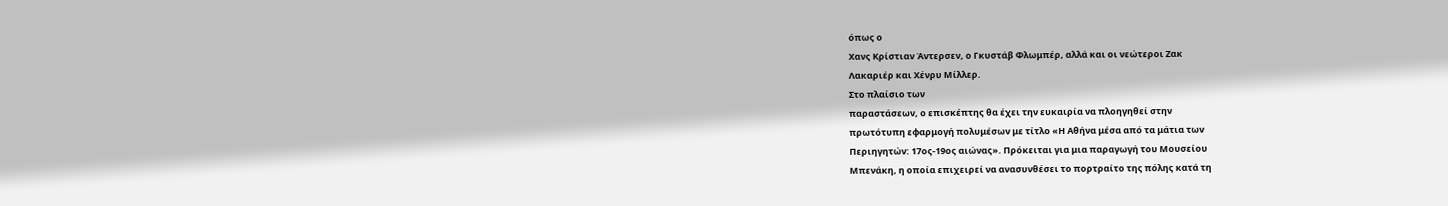όπως ο
Χανς Κρίστιαν Άντερσεν, ο Γκυστάβ Φλωμπέρ, αλλά και οι νεώτεροι Ζακ
Λακαριέρ και Χένρυ Μίλλερ.
Στο πλαίσιο των
παραστάσεων, ο επισκέπτης θα έχει την ευκαιρία να πλοηγηθεί στην
πρωτότυπη εφαρμογή πολυμέσων με τίτλο «Η Αθήνα μέσα από τα μάτια των
Περιηγητών: 17ος-19ος αιώνας». Πρόκειται για μια παραγωγή του Μουσείου
Μπενάκη, η οποία επιχειρεί να ανασυνθέσει το πορτραίτο της πόλης κατά τη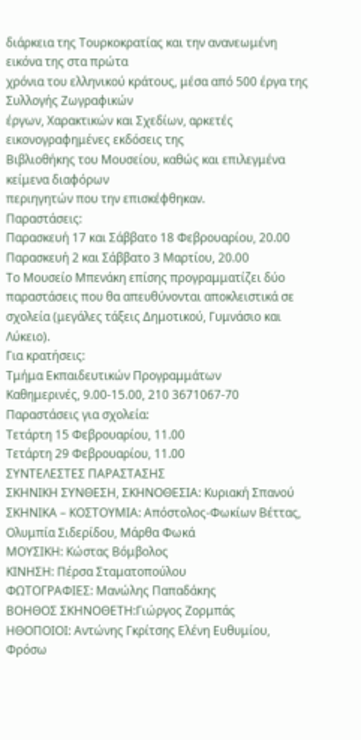διάρκεια της Τουρκοκρατίας και την ανανεωμένη εικόνα της στα πρώτα
χρόνια του ελληνικού κράτους, μέσα από 500 έργα της Συλλογής Ζωγραφικών
έργων, Χαρακτικών και Σχεδίων, αρκετές εικονογραφημένες εκδόσεις της
Βιβλιοθήκης του Μουσείου, καθώς και επιλεγμένα κείμενα διαφόρων
περιηγητών που την επισκέφθηκαν.
Παραστάσεις:
Παρασκευή 17 και Σάββατο 18 Φεβρουαρίου, 20.00
Παρασκευή 2 και Σάββατο 3 Μαρτίου, 20.00
Το Μουσείο Μπενάκη επίσης προγραμματίζει δύο παραστάσεις που θα απευθύνονται αποκλειστικά σε σχολεία (μεγάλες τάξεις Δημοτικού, Γυμνάσιο και Λύκειο).
Για κρατήσεις:
Τμήμα Εκπαιδευτικών Προγραμμάτων
Καθημερινές, 9.00-15.00, 210 3671067-70
Παραστάσεις για σχολεία:
Τετάρτη 15 Φεβρουαρίου, 11.00
Τετάρτη 29 Φεβρουαρίου, 11.00
ΣΥΝΤΕΛΕΣΤΕΣ ΠΑΡΑΣΤΑΣΗΣ
ΣΚΗΝΙΚΗ ΣΥΝΘΕΣΗ, ΣΚΗΝΟΘΕΣΙΑ: Κυριακή Σπανού
ΣΚΗΝΙΚΑ – ΚΟΣΤΟΥΜΙΑ: Απόστολος-Φωκίων Βέττας, Ολυμπία Σιδερίδου, Μάρθα Φωκά
ΜΟΥΣΙΚΗ: Κώστας Βόμβολος
ΚΙΝΗΣΗ: Πέρσα Σταματοπούλου
ΦΩΤΟΓΡΑΦΙΕΣ: Μανώλης Παπαδάκης
ΒΟΗΘΟΣ ΣΚΗΝΟΘΕΤΗ:Γιώργος Ζορμπάς
ΗΘΟΠΟΙΟΙ: Αντώνης Γκρίτσης Ελένη Ευθυμίου, Φρόσω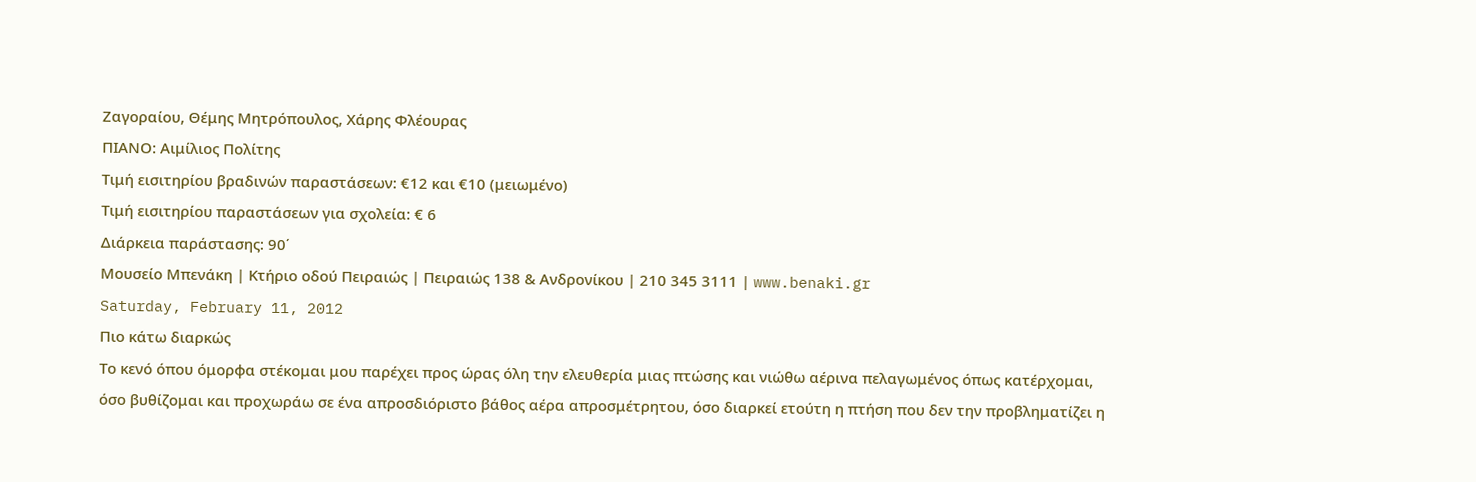Ζαγοραίου, Θέμης Μητρόπουλος, Χάρης Φλέουρας
ΠΙΑΝΟ: Αιμίλιος Πολίτης
Τιμή εισιτηρίου βραδινών παραστάσεων: €12 και €10 (μειωμένο)
Τιμή εισιτηρίου παραστάσεων για σχολεία: € 6
Διάρκεια παράστασης: 90΄
Μουσείο Μπενάκη | Κτήριο οδού Πειραιώς | Πειραιώς 138 & Ανδρονίκου | 210 345 3111 | www.benaki.gr
Saturday, February 11, 2012
Πιο κάτω διαρκώς
Το κενό όπου όμορφα στέκομαι μου παρέχει προς ώρας όλη την ελευθερία μιας πτώσης και νιώθω αέρινα πελαγωμένος όπως κατέρχομαι,
όσο βυθίζομαι και προχωράω σε ένα απροσδιόριστο βάθος αέρα απροσμέτρητου, όσο διαρκεί ετούτη η πτήση που δεν την προβληματίζει η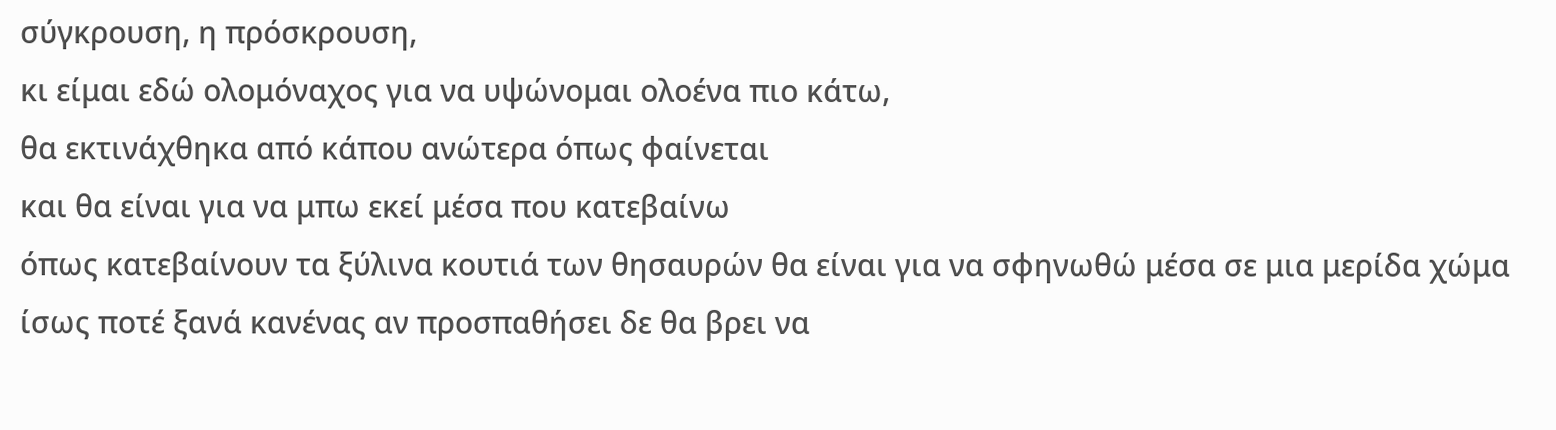σύγκρουση, η πρόσκρουση,
κι είμαι εδώ ολομόναχος για να υψώνομαι ολοένα πιο κάτω,
θα εκτινάχθηκα από κάπου ανώτερα όπως φαίνεται
και θα είναι για να μπω εκεί μέσα που κατεβαίνω
όπως κατεβαίνουν τα ξύλινα κουτιά των θησαυρών θα είναι για να σφηνωθώ μέσα σε μια μερίδα χώμα
ίσως ποτέ ξανά κανένας αν προσπαθήσει δε θα βρει να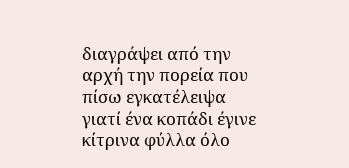διαγράψει από την αρχή την πορεία που πίσω εγκατέλειψα
γιατί ένα κοπάδι έγινε κίτρινα φύλλα όλο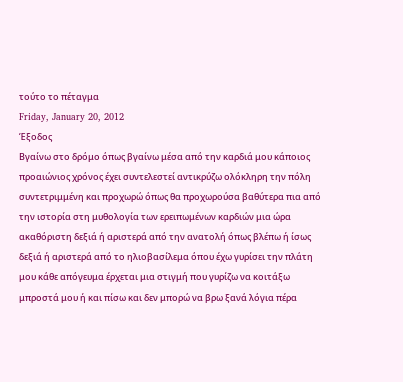τούτο το πέταγμα
Friday, January 20, 2012
Έξοδος
Βγαίνω στο δρόμο όπως βγαίνω μέσα από την καρδιά μου κάποιος προαιώνιος χρόνος έχει συντελεστεί αντικρύζω ολόκληρη την πόλη συντετριμμένη και προχωρώ όπως θα προχωρούσα βαθύτερα πια από την ιστορία στη μυθολογία των ερειπωμένων καρδιών μια ώρα ακαθόριστη δεξιά ή αριστερά από την ανατολή όπως βλέπω ή ίσως δεξιά ή αριστερά από το ηλιοβασίλεμα όπου έχω γυρίσει την πλάτη μου κάθε απόγευμα έρχεται μια στιγμή που γυρίζω να κοιτάξω μπροστά μου ή και πίσω και δεν μπορώ να βρω ξανά λόγια πέρα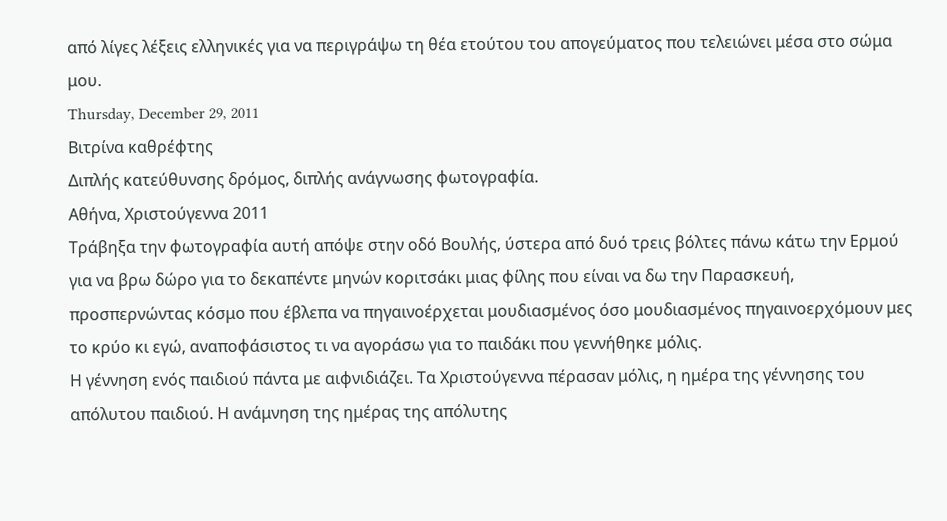από λίγες λέξεις ελληνικές για να περιγράψω τη θέα ετούτου του απογεύματος που τελειώνει μέσα στο σώμα μου.
Thursday, December 29, 2011
Βιτρίνα καθρέφτης
Διπλής κατεύθυνσης δρόμος, διπλής ανάγνωσης φωτογραφία.
Αθήνα, Χριστούγεννα 2011
Τράβηξα την φωτογραφία αυτή απόψε στην οδό Βουλής, ύστερα από δυό τρεις βόλτες πάνω κάτω την Ερμού για να βρω δώρο για το δεκαπέντε μηνών κοριτσάκι μιας φίλης που είναι να δω την Παρασκευή, προσπερνώντας κόσμο που έβλεπα να πηγαινοέρχεται μουδιασμένος όσο μουδιασμένος πηγαινοερχόμουν μες το κρύο κι εγώ, αναποφάσιστος τι να αγοράσω για το παιδάκι που γεννήθηκε μόλις.
Η γέννηση ενός παιδιού πάντα με αιφνιδιάζει. Τα Χριστούγεννα πέρασαν μόλις, η ημέρα της γέννησης του απόλυτου παιδιού. Η ανάμνηση της ημέρας της απόλυτης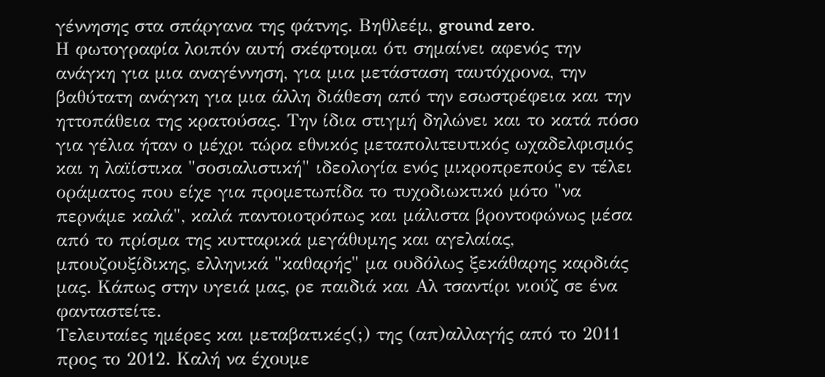γέννησης στα σπάργανα της φάτνης. Βηθλεέμ, ground zero.
Η φωτογραφία λοιπόν αυτή σκέφτομαι ότι σημαίνει αφενός την ανάγκη για μια αναγέννηση, για μια μετάσταση ταυτόχρονα, την βαθύτατη ανάγκη για μια άλλη διάθεση από την εσωστρέφεια και την ηττοπάθεια της κρατούσας. Την ίδια στιγμή δηλώνει και το κατά πόσο για γέλια ήταν ο μέχρι τώρα εθνικός μεταπολιτευτικός ωχαδελφισμός και η λαϊίστικα "σοσιαλιστική" ιδεολογία ενός μικροπρεπούς εν τέλει οράματος που είχε για προμετωπίδα το τυχοδιωκτικό μότο "να περνάμε καλά", καλά παντοιοτρόπως και μάλιστα βροντοφώνως μέσα από το πρίσμα της κυτταρικά μεγάθυμης και αγελαίας, μπουζουξίδικης, ελληνικά "καθαρής" μα ουδόλως ξεκάθαρης καρδιάς μας. Κάπως στην υγειά μας, ρε παιδιά και Αλ τσαντίρι νιούζ σε ένα φανταστείτε.
Τελευταίες ημέρες και μεταβατικές(;) της (απ)αλλαγής από το 2011 προς το 2012. Καλή να έχουμε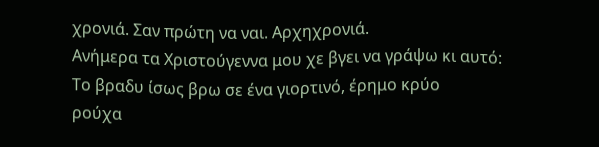χρονιά. Σαν πρώτη να ναι. Αρχηχρονιά.
Ανήμερα τα Χριστούγεννα μου χε βγει να γράψω κι αυτό:
Το βραδυ ίσως βρω σε ένα γιορτινό, έρημο κρύο
ρούχα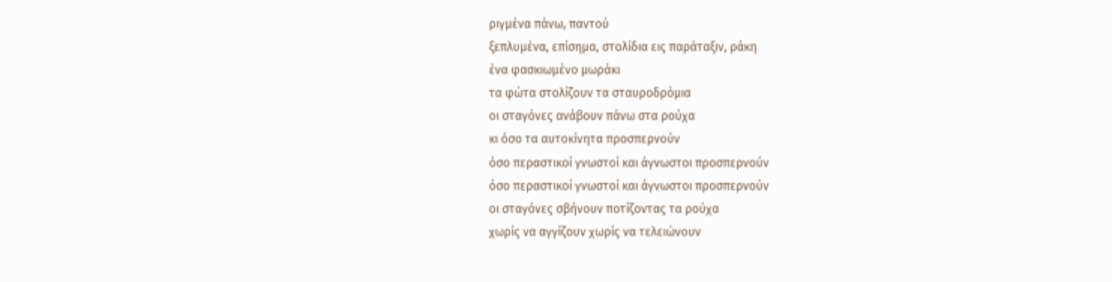ριγμένα πάνω, παντού
ξεπλυμένα, επίσημα, στολίδια εις παράταξιν, ράκη
ένα φασκιωμένο μωράκι
τα φώτα στολίζουν τα σταυροδρόμια
οι σταγόνες ανάβουν πάνω στα ρούχα
κι όσο τα αυτοκίνητα προσπερνούν
όσο περαστικοί γνωστοί και άγνωστοι προσπερνούν
όσο περαστικοί γνωστοί και άγνωστοι προσπερνούν
οι σταγόνες σβήνουν ποτίζοντας τα ρούχα
χωρίς να αγγίζουν χωρίς να τελειώνουν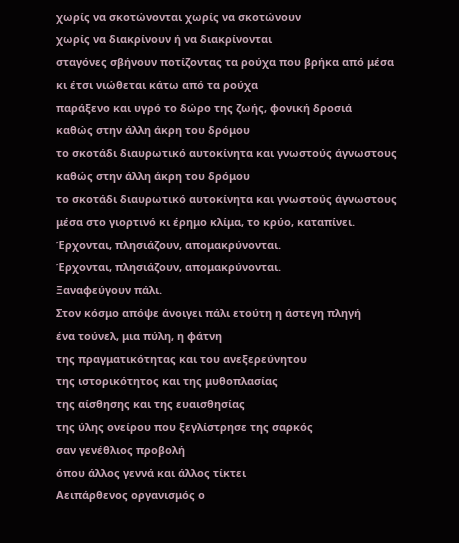χωρίς να σκοτώνονται χωρίς να σκοτώνουν
χωρίς να διακρίνουν ή να διακρίνονται
σταγόνες σβήνουν ποτίζοντας τα ρούχα που βρήκα από μέσα
κι έτσι νιώθεται κάτω από τα ρούχα
παράξενο και υγρό το δώρο της ζωής, φονική δροσιά
καθώς στην άλλη άκρη του δρόμου
το σκοτάδι διαυρωτικό αυτοκίνητα και γνωστούς άγνωστους
καθώς στην άλλη άκρη του δρόμου
το σκοτάδι διαυρωτικό αυτοκίνητα και γνωστούς άγνωστους
μέσα στο γιορτινό κι έρημο κλίμα, το κρύο, καταπίνει.
Έρχονται, πλησιάζουν, απομακρύνονται.
Έρχονται, πλησιάζουν, απομακρύνονται.
Ξαναφεύγουν πάλι.
Στον κόσμο απόψε άνοιγει πάλι ετούτη η άστεγη πληγή
ένα τούνελ, μια πύλη, η φάτνη
της πραγματικότητας και του ανεξερεύνητου
της ιστορικότητος και της μυθοπλασίας
της αίσθησης και της ευαισθησίας
της ύλης ονείρου που ξεγλίστρησε της σαρκός
σαν γενέθλιος προβολή
όπου άλλος γεννά και άλλος τίκτει
Αειπάρθενος οργανισμός ο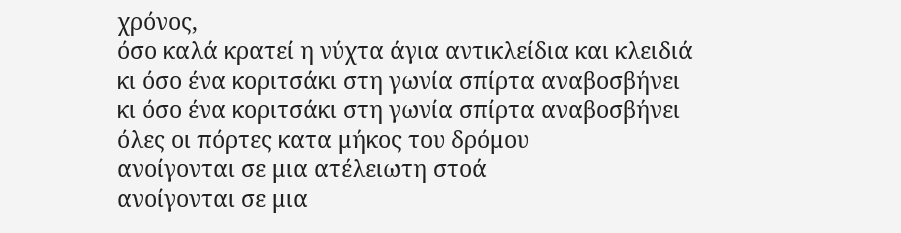χρόνος,
όσο καλά κρατεί η νύχτα άγια αντικλείδια και κλειδιά
κι όσο ένα κοριτσάκι στη γωνία σπίρτα αναβοσβήνει
κι όσο ένα κοριτσάκι στη γωνία σπίρτα αναβοσβήνει
όλες οι πόρτες κατα μήκος του δρόμου
ανοίγονται σε μια ατέλειωτη στοά
ανοίγονται σε μια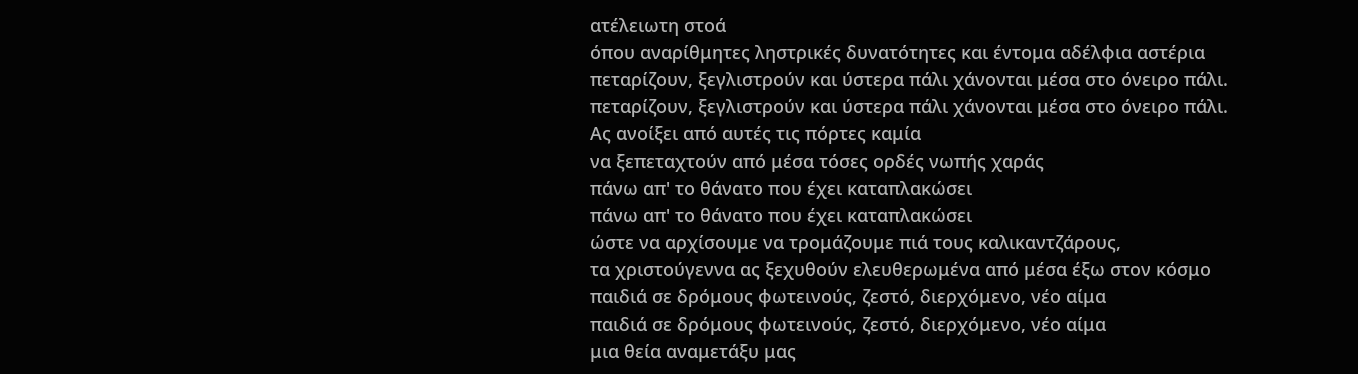ατέλειωτη στοά
όπου αναρίθμητες ληστρικές δυνατότητες και έντομα αδέλφια αστέρια
πεταρίζουν, ξεγλιστρούν και ύστερα πάλι χάνονται μέσα στο όνειρο πάλι.
πεταρίζουν, ξεγλιστρούν και ύστερα πάλι χάνονται μέσα στο όνειρο πάλι.
Ας ανοίξει από αυτές τις πόρτες καμία
να ξεπεταχτούν από μέσα τόσες ορδές νωπής χαράς
πάνω απ' το θάνατο που έχει καταπλακώσει
πάνω απ' το θάνατο που έχει καταπλακώσει
ώστε να αρχίσουμε να τρομάζουμε πιά τους καλικαντζάρους,
τα χριστούγεννα ας ξεχυθούν ελευθερωμένα από μέσα έξω στον κόσμο
παιδιά σε δρόμους φωτεινούς, ζεστό, διερχόμενο, νέο αίμα
παιδιά σε δρόμους φωτεινούς, ζεστό, διερχόμενο, νέο αίμα
μια θεία αναμετάξυ μας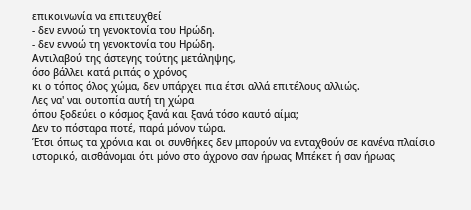επικοινωνία να επιτευχθεί
- δεν εννοώ τη γενοκτονία του Ηρώδη.
- δεν εννοώ τη γενοκτονία του Ηρώδη.
Αντιλαβού της άστεγης τούτης μετάληψης,
όσο βάλλει κατά ριπάς ο χρόνος
κι ο τόπος όλος χώμα, δεν υπάρχει πια έτσι αλλά επιτέλους αλλιώς.
Λες να' ναι ουτοπία αυτή τη χώρα
όπου ξοδεύει ο κόσμος ξανά και ξανά τόσο καυτό αίμα;
Δεν το πόσταρα ποτέ, παρά μόνον τώρα.
Έτσι όπως τα χρόνια και οι συνθήκες δεν μπορούν να ενταχθούν σε κανένα πλαίσιο ιστορικό, αισθάνομαι ότι μόνο στο άχρονο σαν ήρωας Μπέκετ ή σαν ήρωας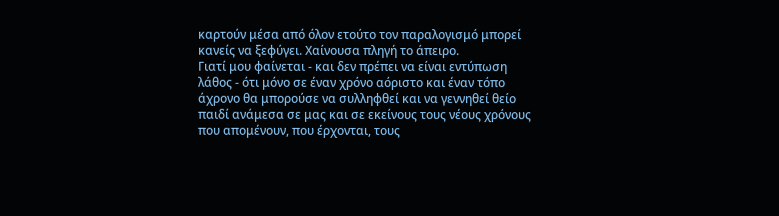καρτούν μέσα από όλον ετούτο τον παραλογισμό μπορεί κανείς να ξεφύγει. Χαίνουσα πληγή το άπειρο.
Γιατί μου φαίνεται - και δεν πρέπει να είναι εντύπωση λάθος - ότι μόνο σε έναν χρόνο αόριστο και έναν τόπο άχρονο θα μπορούσε να συλληφθεί και να γεννηθεί θείο παιδί ανάμεσα σε μας και σε εκείνους τους νέους χρόνους που απομένουν, που έρχονται, τους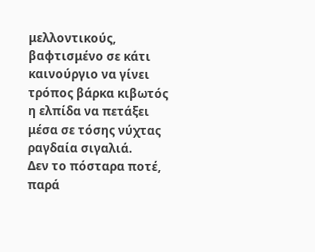μελλοντικούς, βαφτισμένο σε κάτι καινούργιο να γίνει τρόπος βάρκα κιβωτός η ελπίδα να πετάξει μέσα σε τόσης νύχτας ραγδαία σιγαλιά.
Δεν το πόσταρα ποτέ, παρά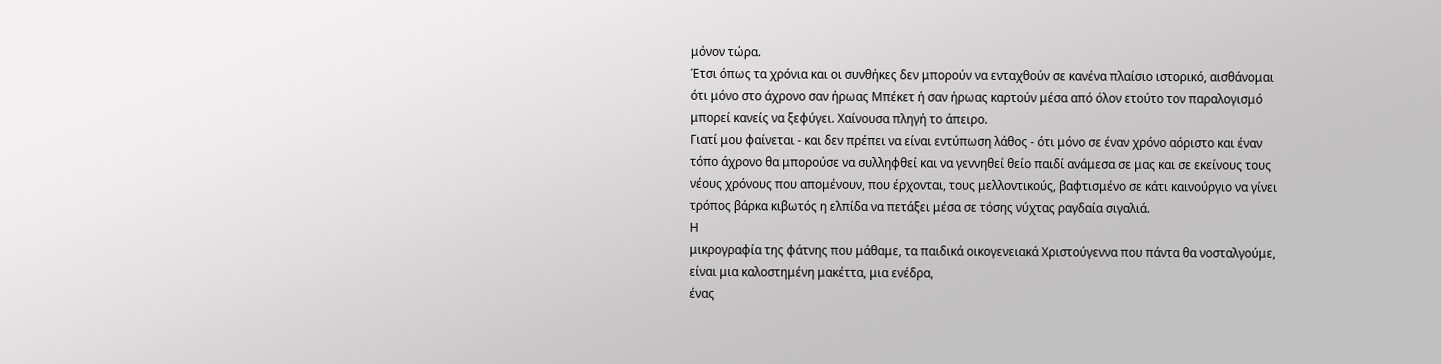μόνον τώρα.
Έτσι όπως τα χρόνια και οι συνθήκες δεν μπορούν να ενταχθούν σε κανένα πλαίσιο ιστορικό, αισθάνομαι ότι μόνο στο άχρονο σαν ήρωας Μπέκετ ή σαν ήρωας καρτούν μέσα από όλον ετούτο τον παραλογισμό μπορεί κανείς να ξεφύγει. Χαίνουσα πληγή το άπειρο.
Γιατί μου φαίνεται - και δεν πρέπει να είναι εντύπωση λάθος - ότι μόνο σε έναν χρόνο αόριστο και έναν τόπο άχρονο θα μπορούσε να συλληφθεί και να γεννηθεί θείο παιδί ανάμεσα σε μας και σε εκείνους τους νέους χρόνους που απομένουν, που έρχονται, τους μελλοντικούς, βαφτισμένο σε κάτι καινούργιο να γίνει τρόπος βάρκα κιβωτός η ελπίδα να πετάξει μέσα σε τόσης νύχτας ραγδαία σιγαλιά.
Η
μικρογραφία της φάτνης που μάθαμε, τα παιδικά οικογενειακά Χριστούγεννα που πάντα θα νοσταλγούμε, είναι μια καλοστημένη μακέττα, μια ενέδρα,
ένας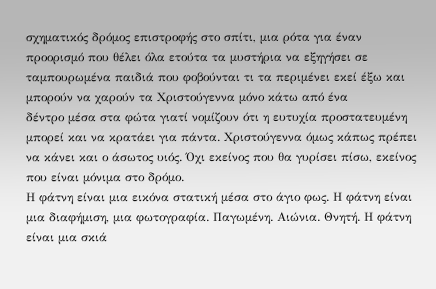σχηματικός δρόμος επιστροφής στο σπίτι, μια ρότα για έναν προορισμό που θέλει όλα ετούτα τα μυστήρια να εξηγήσει σε ταμπουρωμένα παιδιά που φοβούνται τι τα περιμένει εκεί έξω και μπορούν να χαρούν τα Χριστούγεννα μόνο κάτω από ένα
δέντρο μέσα στα φώτα γιατί νομίζουν ότι η ευτυχία προστατευμένη μπορεί και να κρατάει για πάντα. Χριστούγεννα όμως κάπως πρέπει να κάνει και ο άσωτος υιός. Όχι εκείνος που θα γυρίσει πίσω, εκείνος που είναι μόνιμα στο δρόμο.
Η φάτνη είναι μια εικόνα στατική μέσα στο άγιο φως. Η φάτνη είναι μια διαφήμιση, μια φωτογραφία. Παγωμένη. Αιώνια. Θνητή. Η φάτνη είναι μια σκιά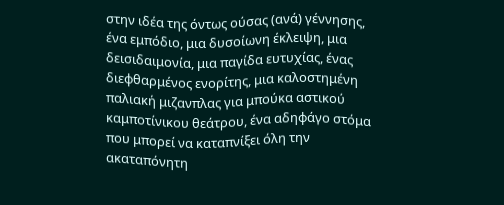στην ιδέα της όντως ούσας (ανά) γέννησης, ένα εμπόδιο, μια δυσοίωνη έκλειψη, μια δεισιδαιμονία, μια παγίδα ευτυχίας, ένας διεφθαρμένος ενορίτης, μια καλοστημένη παλιακή μιζανπλας για μπούκα αστικού καμποτίνικου θεάτρου, ένα αδηφάγο στόμα που μπορεί να καταπνίξει όλη την ακαταπόνητη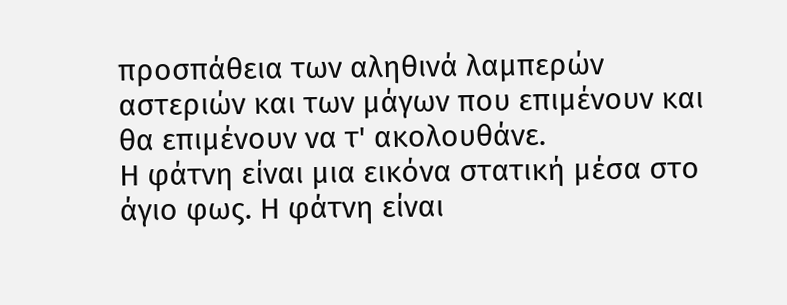προσπάθεια των αληθινά λαμπερών αστεριών και των μάγων που επιμένουν και θα επιμένουν να τ' ακολουθάνε.
Η φάτνη είναι μια εικόνα στατική μέσα στο άγιο φως. Η φάτνη είναι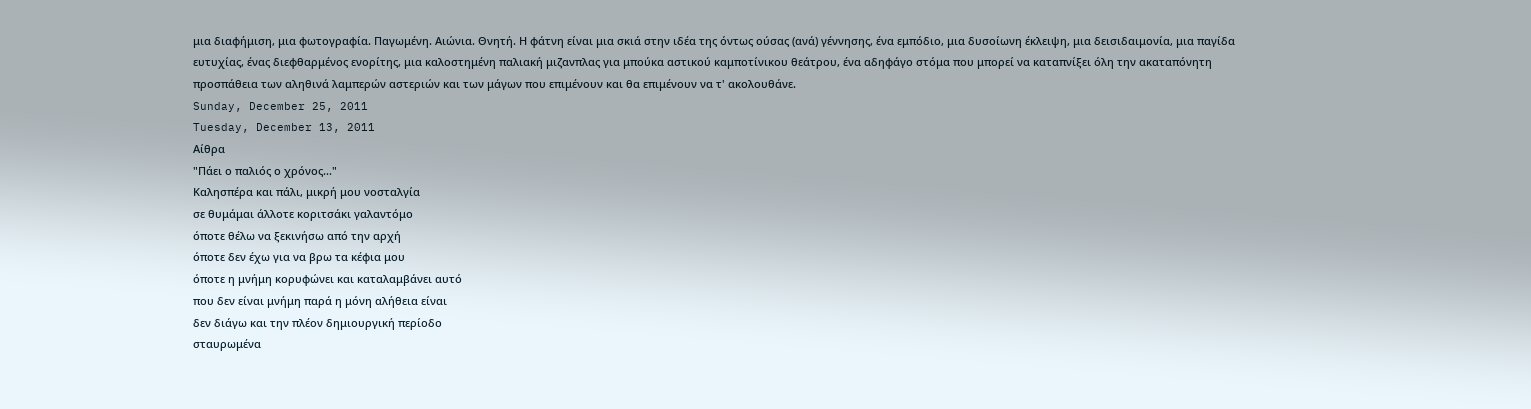μια διαφήμιση, μια φωτογραφία. Παγωμένη. Αιώνια. Θνητή. Η φάτνη είναι μια σκιά στην ιδέα της όντως ούσας (ανά) γέννησης, ένα εμπόδιο, μια δυσοίωνη έκλειψη, μια δεισιδαιμονία, μια παγίδα ευτυχίας, ένας διεφθαρμένος ενορίτης, μια καλοστημένη παλιακή μιζανπλας για μπούκα αστικού καμποτίνικου θεάτρου, ένα αδηφάγο στόμα που μπορεί να καταπνίξει όλη την ακαταπόνητη προσπάθεια των αληθινά λαμπερών αστεριών και των μάγων που επιμένουν και θα επιμένουν να τ' ακολουθάνε.
Sunday, December 25, 2011
Tuesday, December 13, 2011
Αίθρα
"Πάει ο παλιός ο χρόνος..."
Καλησπέρα και πάλι, μικρή μου νοσταλγία
σε θυμάμαι άλλοτε κοριτσάκι γαλαντόμο
όποτε θέλω να ξεκινήσω από την αρχή
όποτε δεν έχω για να βρω τα κέφια μου
όποτε η μνήμη κορυφώνει και καταλαμβάνει αυτό
που δεν είναι μνήμη παρά η μόνη αλήθεια είναι
δεν διάγω και την πλέον δημιουργική περίοδο
σταυρωμένα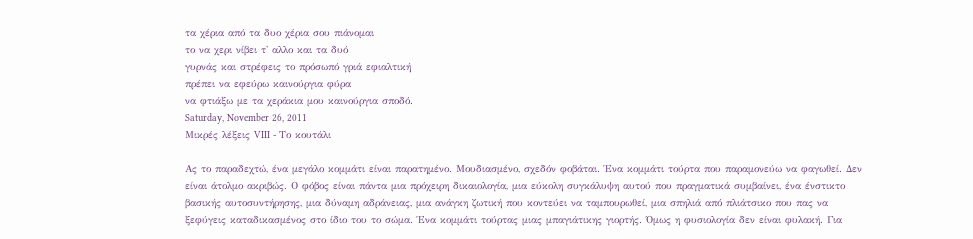τα χέρια από τα δυο χέρια σου πιάνομαι
το να χερι νίβει τ' αλλο και τα δυό
γυρνάς και στρέφεις το πρόσωπό γριά εφιαλτική
πρέπει να εφεύρω καινούργια φύρα
να φτιάξω με τα χεράκια μου καινούργια σποδό.
Saturday, November 26, 2011
Μικρές λέξεις VIII - Το κουτάλι

Ας το παραδεχτώ, ένα μεγάλο κομμάτι είναι παρατημένο. Μουδιασμένο, σχεδόν φοβάται. Ένα κομμάτι τούρτα που παραμονεύω να φαγωθεί. Δεν είναι άτολμο ακριβώς. Ο φόβος είναι πάντα μια πρόχειρη δικαιολογία, μια εύκολη συγκάλυψη αυτού που πραγματικά συμβαίνει, ένα ένστικτο βασικής αυτοσυντήρησης, μια δύναμη αδράνειας, μια ανάγκη ζωτική που κοντεύει να ταμπουρωθεί, μια σπηλιά από πλιάτσικο που πας να ξεφύγεις καταδικασμένος στο ίδιο του το σώμα. Ένα κομμάτι τούρτας μιας μπαγιάτικης γιορτής. Όμως η φυσιολογία δεν είναι φυλακή. Για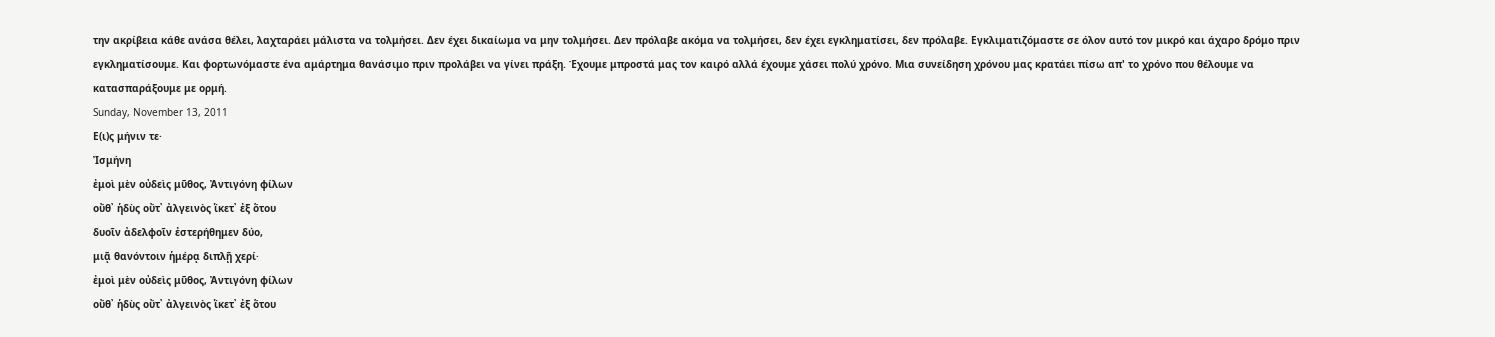την ακρίβεια κάθε ανάσα θέλει, λαχταράει μάλιστα να τολμήσει. Δεν έχει δικαίωμα να μην τολμήσει. Δεν πρόλαβε ακόμα να τολμήσει, δεν έχει εγκληματίσει, δεν πρόλαβε. Εγκλιματιζόμαστε σε όλον αυτό τον μικρό και άχαρο δρόμο πριν εγκληματίσουμε. Και φορτωνόμαστε ένα αμάρτημα θανάσιμο πριν προλάβει να γίνει πράξη. Έχουμε μπροστά μας τον καιρό αλλά έχουμε χάσει πολύ χρόνο. Μια συνείδηση χρόνου μας κρατάει πίσω απ' το χρόνο που θέλουμε να κατασπαράξουμε με ορμή.
Sunday, November 13, 2011
Ε(ι)ς μήνιν τε·
Ἰσμήνη
ἐμοὶ μὲν οὐδεὶς μῦθος, Ἀντιγόνη φίλων
οὔθ᾽ ἡδὺς οὔτ᾽ ἀλγεινὸς ἵκετ᾽ ἐξ ὅτου
δυοῖν ἀδελφοῖν ἐστερήθημεν δύο,
μιᾷ θανόντοιν ἡμέρᾳ διπλῇ χερί·
ἐμοὶ μὲν οὐδεὶς μῦθος, Ἀντιγόνη φίλων
οὔθ᾽ ἡδὺς οὔτ᾽ ἀλγεινὸς ἵκετ᾽ ἐξ ὅτου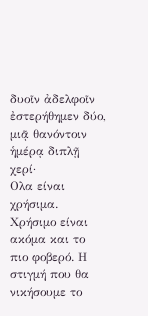δυοῖν ἀδελφοῖν ἐστερήθημεν δύο,
μιᾷ θανόντοιν ἡμέρᾳ διπλῇ χερί·
Ολα είναι χρήσιμα. Χρήσιμο είναι ακόμα και το πιο φοβερό. Η στιγμή που θα νικήσουμε το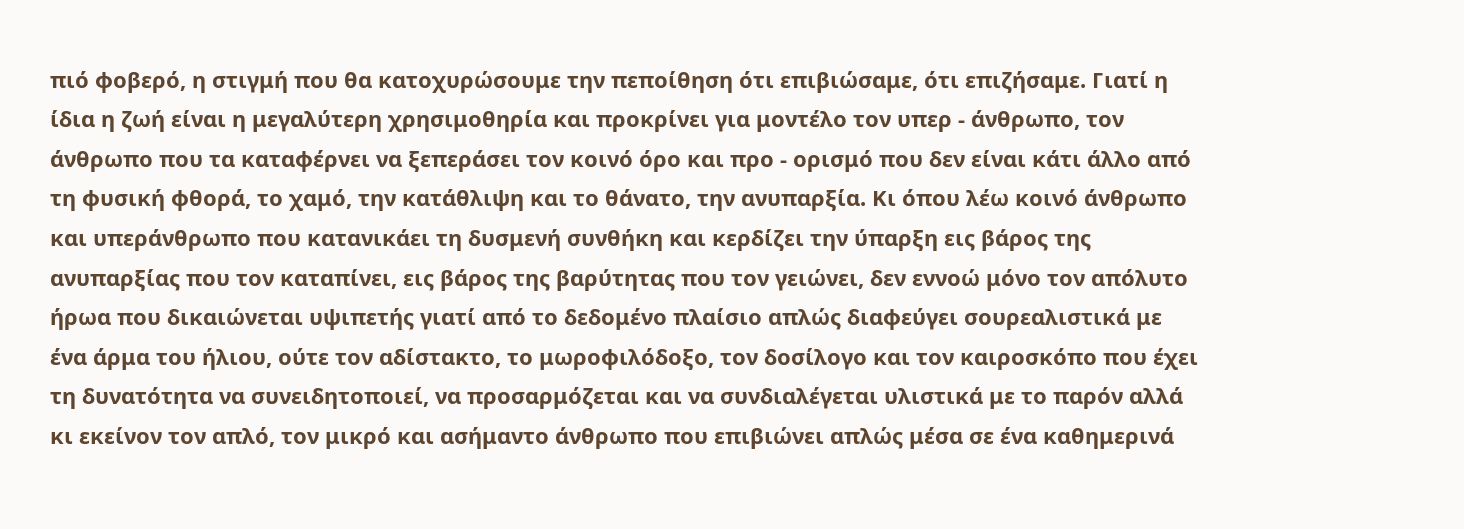πιό φοβερό, η στιγμή που θα κατοχυρώσουμε την πεποίθηση ότι επιβιώσαμε, ότι επιζήσαμε. Γιατί η ίδια η ζωή είναι η μεγαλύτερη χρησιμοθηρία και προκρίνει για μοντέλο τον υπερ - άνθρωπο, τον άνθρωπο που τα καταφέρνει να ξεπεράσει τον κοινό όρο και προ - ορισμό που δεν είναι κάτι άλλο από τη φυσική φθορά, το χαμό, την κατάθλιψη και το θάνατο, την ανυπαρξία. Κι όπου λέω κοινό άνθρωπο και υπεράνθρωπο που κατανικάει τη δυσμενή συνθήκη και κερδίζει την ύπαρξη εις βάρος της ανυπαρξίας που τον καταπίνει, εις βάρος της βαρύτητας που τον γειώνει, δεν εννοώ μόνο τον απόλυτο ήρωα που δικαιώνεται υψιπετής γιατί από το δεδομένο πλαίσιο απλώς διαφεύγει σουρεαλιστικά με ένα άρμα του ήλιου, ούτε τον αδίστακτο, το μωροφιλόδοξο, τον δοσίλογο και τον καιροσκόπο που έχει τη δυνατότητα να συνειδητοποιεί, να προσαρμόζεται και να συνδιαλέγεται υλιστικά με το παρόν αλλά κι εκείνον τον απλό, τον μικρό και ασήμαντο άνθρωπο που επιβιώνει απλώς μέσα σε ένα καθημερινά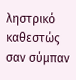ληστρικό καθεστώς σαν σύμπαν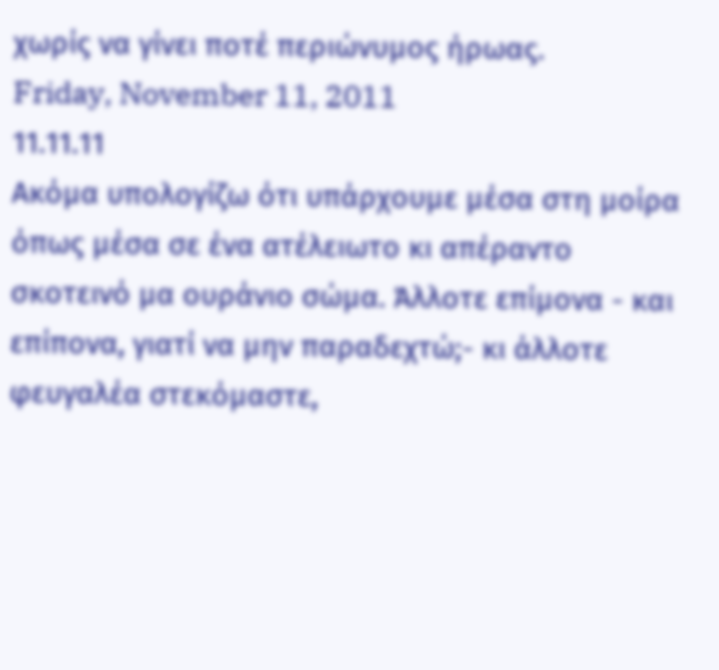χωρίς να γίνει ποτέ περιώνυμος ήρωας.
Friday, November 11, 2011
11.11.11
Ακόμα υπολογίζω ότι υπάρχουμε μέσα στη μοίρα όπως μέσα σε ένα ατέλειωτο κι απέραντο σκοτεινό μα ουράνιο σώμα. Άλλοτε επίμονα - και επίπονα, γιατί να μην παραδεχτώ;- κι άλλοτε φευγαλέα στεκόμαστε,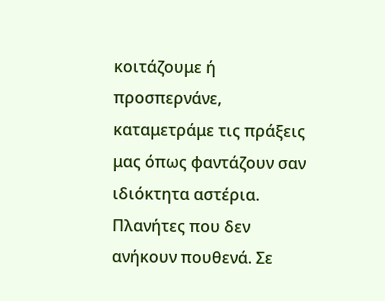κοιτάζουμε ή προσπερνάνε, καταμετράμε τις πράξεις μας όπως φαντάζουν σαν ιδιόκτητα αστέρια. Πλανήτες που δεν ανήκουν πουθενά. Σε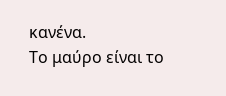κανένα.
Το μαύρο είναι το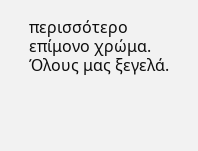περισσότερο επίμονο χρώμα. Όλους μας ξεγελά.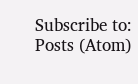Subscribe to:
Posts (Atom)